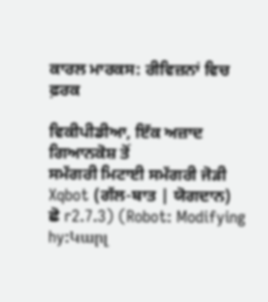ਕਾਰਲ ਮਾਰਕਸ: ਰੀਵਿਜ਼ਨਾਂ ਵਿਚ ਫ਼ਰਕ

ਵਿਕੀਪੀਡੀਆ, ਇੱਕ ਅਜ਼ਾਦ ਗਿਆਨਕੋਸ਼ ਤੋਂ
ਸਮੱਗਰੀ ਮਿਟਾਈ ਸਮੱਗਰੀ ਜੋੜੀ
Xqbot (ਗੱਲ-ਬਾਤ | ਯੋਗਦਾਨ)
ਛੋ r2.7.3) (Robot: Modifying hy:Կարլ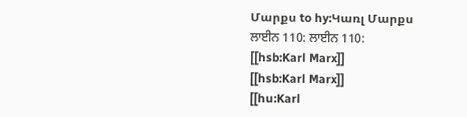Մարքս to hy:Կառլ Մարքս
ਲਾਈਨ 110: ਲਾਈਨ 110:
[[hsb:Karl Marx]]
[[hsb:Karl Marx]]
[[hu:Karl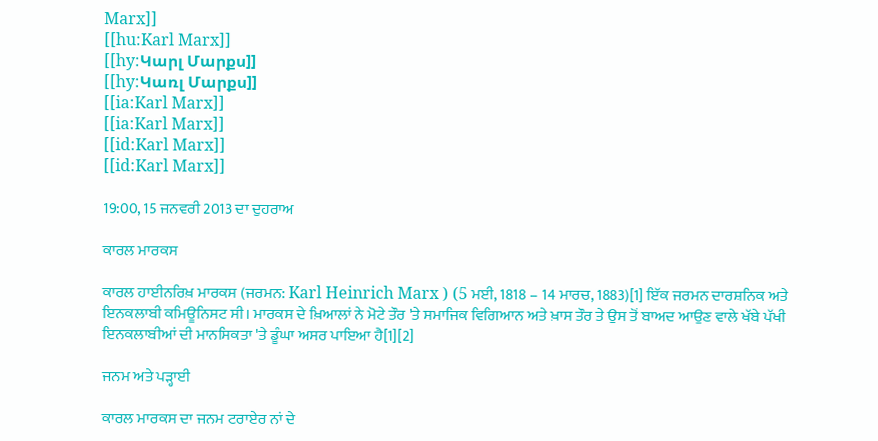Marx]]
[[hu:Karl Marx]]
[[hy:Կարլ Մարքս]]
[[hy:Կառլ Մարքս]]
[[ia:Karl Marx]]
[[ia:Karl Marx]]
[[id:Karl Marx]]
[[id:Karl Marx]]

19:00, 15 ਜਨਵਰੀ 2013 ਦਾ ਦੁਹਰਾਅ

ਕਾਰਲ ਮਾਰਕਸ

ਕਾਰਲ ਹਾਈਨਰਿਖ਼ ਮਾਰਕਸ (ਜਰਮਨ: Karl Heinrich Marx ) (5 ਮਈ, 1818 – 14 ਮਾਰਚ, 1883)[1] ਇੱਕ ਜਰਮਨ ਦਾਰਸ਼ਨਿਕ ਅਤੇ ਇਨਕਲਾਬੀ ਕਮਿਊਨਿਸਟ ਸੀ। ਮਾਰਕਸ ਦੇ ਖ਼ਿਆਲਾਂ ਨੇ ਮੋਟੇ ਤੌਰ 'ਤੇ ਸਮਾਜਿਕ ਵਿਗਿਆਨ ਅਤੇ ਖ਼ਾਸ ਤੌਰ ਤੇ ਉਸ ਤੋਂ ਬਾਅਦ ਆਉਣ ਵਾਲੇ ਖੱਬੇ ਪੱਖੀ ਇਨਕਲਾਬੀਆਂ ਦੀ ਮਾਨਸਿਕਤਾ 'ਤੇ ਡੂੰਘਾ ਅਸਰ ਪਾਇਆ ਹੈ[1][2]

ਜਨਮ ਅਤੇ ਪੜ੍ਹਾਈ

ਕਾਰਲ ਮਾਰਕਸ ਦਾ ਜਨਮ ਟਰਾਏਰ ਨਾਂ ਦੇ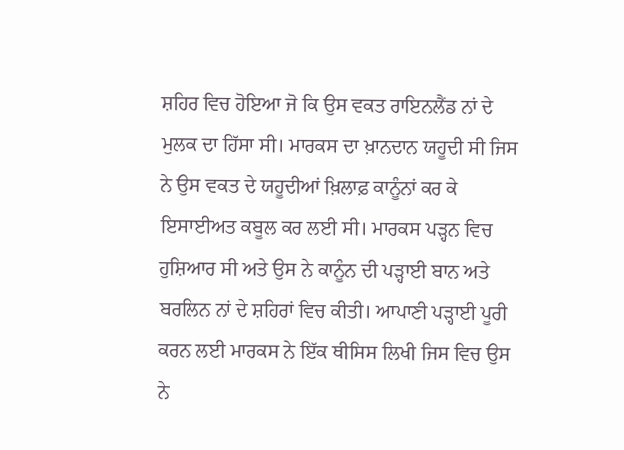ਸ਼ਹਿਰ ਵਿਚ ਹੋਇਆ ਜੋ ਕਿ ਉਸ ਵਕਤ ਰਾਇਨਲੈਂਡ ਨਾਂ ਦੇ ਮੁਲਕ ਦਾ ਹਿੱਸਾ ਸੀ। ਮਾਰਕਸ ਦਾ ਖ਼ਾਨਦਾਨ ਯਹੂਦੀ ਸੀ‌ ਜਿਸ ਨੇ ਉਸ ਵਕਤ ਦੇ ਯਹੂਦੀਆਂ ਖ਼ਿਲਾਫ਼ ਕਾਨੂੰਨਾਂ ਕਰ ਕੇ ਇਸਾਈਅਤ ਕਬੂਲ ਕਰ ਲਈ ਸੀ। ਮਾਰਕਸ ਪੜ੍ਹਨ ਵਿਚ ਹੁਸ਼ਿਆਰ ਸੀ ਅਤੇ ਉਸ ਨੇ ਕਾਨੂੰਨ ਦੀ ਪੜ੍ਹਾਈ‌ ਬਾਨ ਅਤੇ ਬਰਲਿਨ ਨਾਂ ਦੇ ਸ਼ਹਿਰਾਂ ਵਿਚ ਕੀਤੀ‌। ਆਪਾਣੀ ਪੜ੍ਹਾਈ ਪੂਰੀ ਕਰਨ ਲਈ‌ ਮਾਰਕਸ ਨੇ ਇੱਕ ਥੀਸਿਸ ਲਿਖੀ ਜਿਸ ਵਿਚ ਉਸ ਨੇ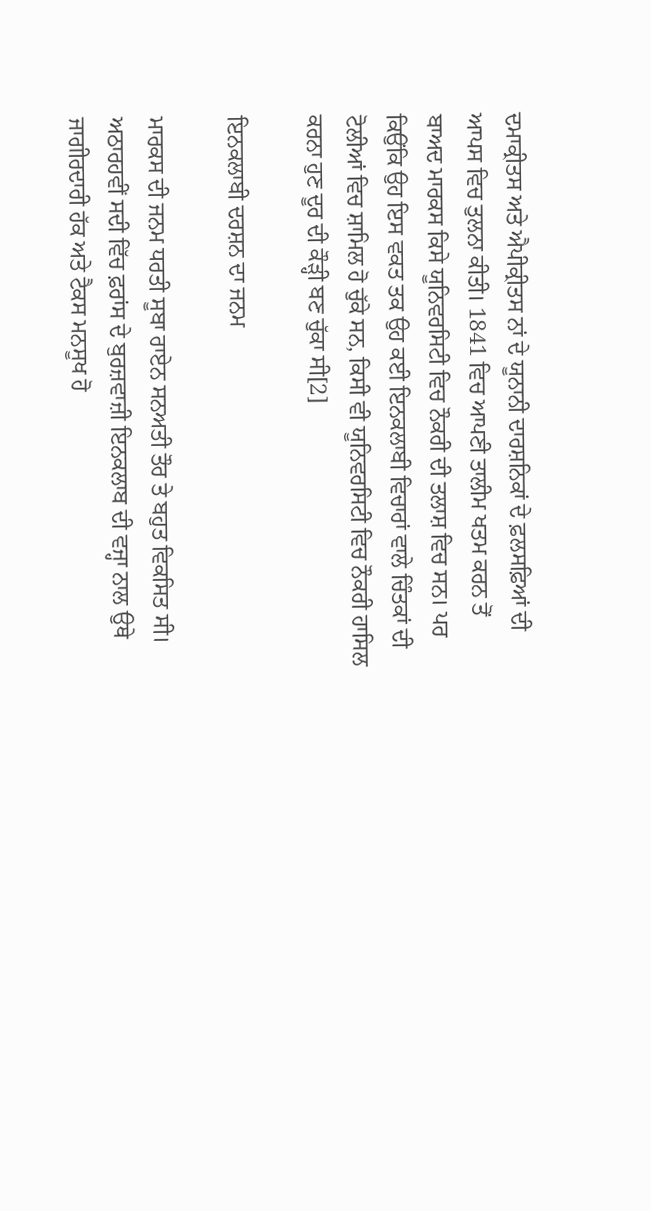ਦਮਾਕ੍ਰੀਤਸ ਅਤੇ ਐਪੀਕ੍ਰੀਤਸ ਨਾਂ ਦੇ ਯੂਨਾਨੀ ਦਾਰਸ਼ਨਿਕਾਂ ਦੇ ਫ਼ਲਸਫ਼ਿਆਂ ਦੀ ਆਪਸ ਵਿਚ ਤੁਲਨਾ ਕੀਤੀ। 1841 ਵਿਚ ਆਪਣੀ ਤਾਲੀਮ ਖਤਮ ਕਰਨ ਤੋਂ ਬਾਅਦ ਮਾਰਕਸ ਕਿਸੇ ਯੂਨਿਵਰਸਿਟੀ ਵਿਚ ਨੌਕਰੀ ਦੀ‌ ਤਲਾਸ਼ ਵਿਚ ਸਨ। ਪਰ ਕਿਉਂਕਿ ਉਹ ਇਸ ਵਕਤ ਤਕ ਉਹ ਕਈ ਇਨਕਲਾਬੀ ਵਿਚਾਰਾਂ ਵਾਲੇ ਚਿੰਤਕਾਂ ਦੀ ਟੋਲੀਆਂ ਵਿਚ ਸ਼ਾਮਿਲ ਹੋ ਚੁੱਕੇ ਸਨ, ਕਿਸੀ ਵੀ ਯੂਨਿਵਰਸਿਟੀ ਵਿਚ ਨੌਕਰੀ ਹਾਸਿਲ ਕਰਨਾ ਹੁਣ ਦੂਰ ਦੀ‌ ਕੌੜ੍ਹੀ ਬਣ ਚੁੱਕਾ ਸੀ[2]

ਇਨਕਲਾਬੀ ਦਰਸ਼ਨ ਦਾ ਜਨਮ

ਮਾਰਕਸ ਦੀ ਜਨਮ ਧਰਤੀ ਸੂਬਾ ਰਾਏਨ ਸਨਅਤੀ ਤੌਰ ਤੇ ਬਹੁਤ ਵਿਕਸਿਤ ਸੀ। ਅਠਾਰਹਵੀਂ ਸਦੀ ਵਿੱਚ ਫ਼ਰਾਂਸ ਦੇ ਬੁਰਜ਼ਵਾਜ਼ੀ ਇਨਕਲਾਬ ਦੀ ਵਜ੍ਹਾ ਨਾਲ ਉਥੇ ਜਾਗੀਰਦਾਰੀ ਹੱਕ ਅਤੇ ਟੈਕਸ ਮਨਸੂਖ ਹੋ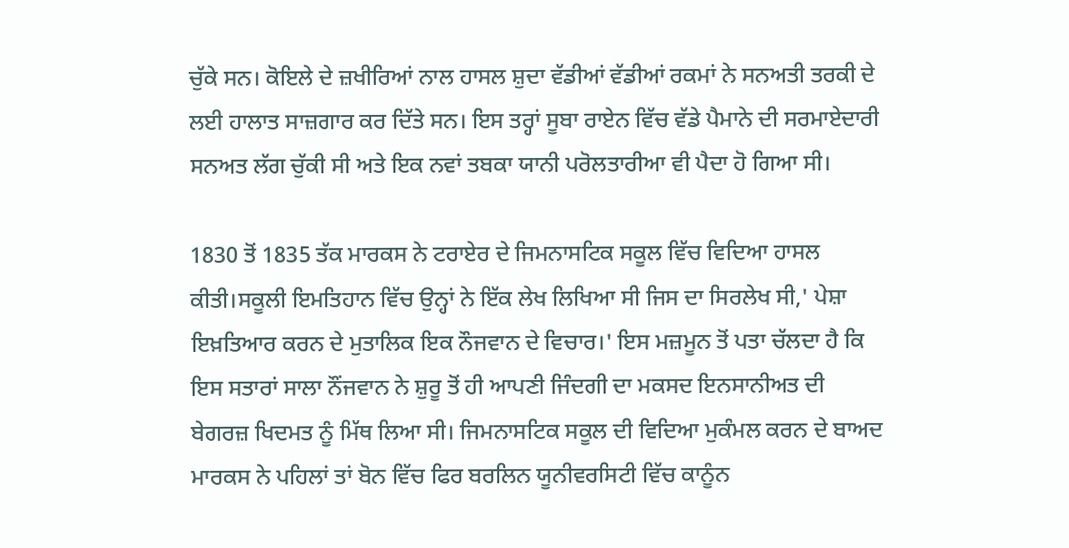ਚੁੱਕੇ ਸਨ। ਕੋਇਲੇ ਦੇ ਜ਼ਖੀਰਿਆਂ ਨਾਲ ਹਾਸਲ ਸ਼ੁਦਾ ਵੱਡੀਆਂ ਵੱਡੀਆਂ ਰਕਮਾਂ ਨੇ ਸਨਅਤੀ ਤਰਕੀ ਦੇ ਲਈ ਹਾਲਾਤ ਸਾਜ਼ਗਾਰ ਕਰ ਦਿੱਤੇ ਸਨ। ਇਸ ਤਰ੍ਹਾਂ ਸੂਬਾ ਰਾਏਨ ਵਿੱਚ ਵੱਡੇ ਪੈਮਾਨੇ ਦੀ ਸਰਮਾਏਦਾਰੀ ਸਨਅਤ ਲੱਗ ਚੁੱਕੀ ਸੀ ਅਤੇ ਇਕ ਨਵਾਂ ਤਬਕਾ ਯਾਨੀ ਪਰੋਲਤਾਰੀਆ ਵੀ ਪੈਦਾ ਹੋ ਗਿਆ ਸੀ।

1830 ਤੋਂ 1835 ਤੱਕ ਮਾਰਕਸ ਨੇ ਟਰਾਏਰ ਦੇ ਜਿਮਨਾਸਟਿਕ ਸਕੂਲ ਵਿੱਚ ਵਿਦਿਆ ਹਾਸਲ ਕੀਤੀ।ਸਕੂਲੀ ਇਮਤਿਹਾਨ ਵਿੱਚ ਉਨ੍ਹਾਂ ਨੇ ਇੱਕ ਲੇਖ ਲਿਖਿਆ ਸੀ ਜਿਸ ਦਾ ਸਿਰਲੇਖ ਸੀ,' ਪੇਸ਼ਾ ਇਖ਼ਤਿਆਰ ਕਰਨ ਦੇ ਮੁਤਾਲਿਕ ਇਕ ਨੌਜਵਾਨ ਦੇ ਵਿਚਾਰ।' ਇਸ ਮਜ਼ਮੂਨ ਤੋਂ ਪਤਾ ਚੱਲਦਾ ਹੈ ਕਿ ਇਸ ਸਤਾਰਾਂ ਸਾਲਾ ਨੌਂਜਵਾਨ ਨੇ ਸ਼ੁਰੂ ਤੋਂ ਹੀ ਆਪਣੀ ਜਿੰਦਗੀ ਦਾ ਮਕਸਦ ਇਨਸਾਨੀਅਤ ਦੀ ਬੇਗਰਜ਼ ਖਿਦਮਤ ਨੂੰ ਮਿੱਥ ਲਿਆ ਸੀ। ਜਿਮਨਾਸਟਿਕ ਸਕੂਲ ਦੀ ਵਿਦਿਆ ਮੁਕੰਮਲ ਕਰਨ ਦੇ ਬਾਅਦ ਮਾਰਕਸ ਨੇ ਪਹਿਲਾਂ ਤਾਂ ਬੋਨ ਵਿੱਚ ਫਿਰ ਬਰਲਿਨ ਯੂਨੀਵਰਸਿਟੀ ਵਿੱਚ ਕਾਨੂੰਨ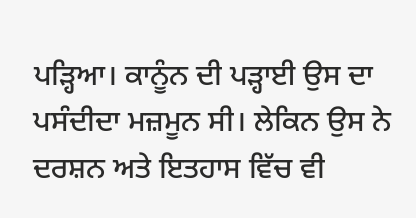ਪੜ੍ਹਿਆ। ਕਾਨੂੰਨ ਦੀ ਪੜ੍ਹਾਈ ਉਸ ਦਾ ਪਸੰਦੀਦਾ ਮਜ਼ਮੂਨ ਸੀ। ਲੇਕਿਨ ਉਸ ਨੇ ਦਰਸ਼ਨ ਅਤੇ ਇਤਹਾਸ ਵਿੱਚ ਵੀ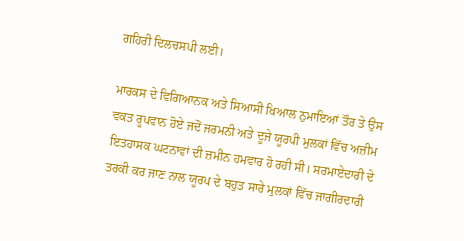ਗਹਿਰੀ ਦਿਲਚਸਪੀ ਲਈ।

ਮਾਰਕਸ ਦੇ ਵਿਗਿਆਨਕ ਅਤੇ ਸਿਆਸੀ ਖਿਆਲ ਨੁਮਾਇਆਂ ਤੌਰ ਤੇ ਉਸ ਵਕਤ ਰੂਪਵਾਨ ਹੋਏ ਜਦੋਂ ਜਰਮਨੀ ਅਤੇ ਦੂਜੇ ਯੂਰਪੀ ਮੁਲਕਾਂ ਵਿੱਚ ਅਜ਼ੀਮ ਇਤਹਾਸਕ ਘਟਨਾਵਾਂ ਦੀ ਜ਼ਮੀਨ ਹਮਵਾਰ ਹੋ ਰਹੀ ਸੀ। ਸਰਮਾਏਦਾਰੀ ਦੇ ਤਰਕੀ ਕਰ ਜਾਣ ਨਾਲ ਯੂਰਪ ਦੇ ਬਹੁਤ ਸਾਰੇ ਮੁਲਕਾਂ ਵਿੱਚ ਜਾਗੀਰਦਾਰੀ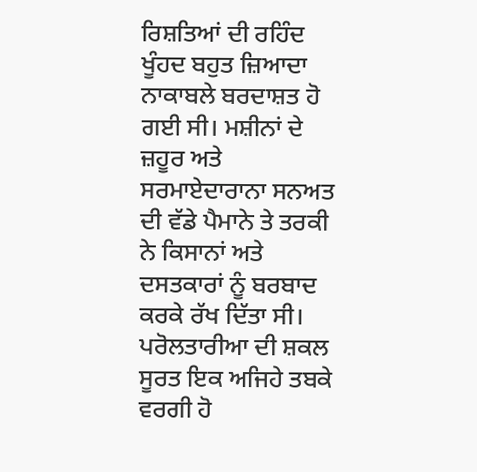ਰਿਸ਼ਤਿਆਂ ਦੀ ਰਹਿੰਦ ਖੂੰਹਦ ਬਹੁਤ ਜ਼ਿਆਦਾ ਨਾਕਾਬਲੇ ਬਰਦਾਸ਼ਤ ਹੋ ਗਈ ਸੀ। ਮਸ਼ੀਨਾਂ ਦੇ ਜ਼ਹੂਰ ਅਤੇ ਸਰਮਾਏਦਾਰਾਨਾ ਸਨਅਤ ਦੀ ਵੱਡੇ ਪੈਮਾਨੇ ਤੇ ਤਰਕੀ ਨੇ ਕਿਸਾਨਾਂ ਅਤੇ ਦਸਤਕਾਰਾਂ ਨੂੰ ਬਰਬਾਦ ਕਰਕੇ ਰੱਖ ਦਿੱਤਾ ਸੀ। ਪਰੋਲਤਾਰੀਆ ਦੀ ਸ਼ਕਲ ਸੂਰਤ ਇਕ ਅਜਿਹੇ ਤਬਕੇ ਵਰਗੀ ਹੋ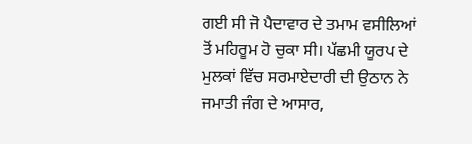ਗਈ ਸੀ ਜੋ ਪੈਦਾਵਾਰ ਦੇ ਤਮਾਮ ਵਸੀਲਿਆਂ ਤੋਂ ਮਹਿਰੂਮ ਹੋ ਚੁਕਾ ਸੀ। ਪੱਛਮੀ ਯੂਰਪ ਦੇ ਮੁਲਕਾਂ ਵਿੱਚ ਸਰਮਾਏਦਾਰੀ ਦੀ ਉਠਾਨ ਨੇ ਜਮਾਤੀ ਜੰਗ ਦੇ ਆਸਾਰ,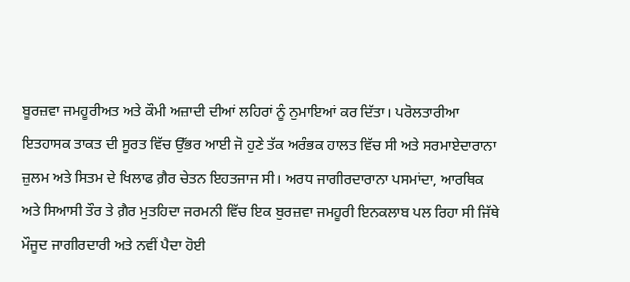ਬੂਰਜ਼ਵਾ ਜਮਹੂਰੀਅਤ ਅਤੇ ਕੌਮੀ ਅਜ਼ਾਦੀ ਦੀਆਂ ਲਹਿਰਾਂ ਨੂੰ ਨੁਮਾਇਆਂ ਕਰ ਦਿੱਤਾ। ਪਰੋਲਤਾਰੀਆ ਇਤਹਾਸਕ ਤਾਕਤ ਦੀ ਸੂਰਤ ਵਿੱਚ ਉੱਭਰ ਆਈ ਜੋ ਹੁਣੇ ਤੱਕ ਅਰੰਭਕ ਹਾਲਤ ਵਿੱਚ ਸੀ ਅਤੇ ਸਰਮਾਏਦਾਰਾਨਾ ਜ਼ੁਲਮ ਅਤੇ ਸਿਤਮ ਦੇ ਖਿਲਾਫ ਗ਼ੈਰ ਚੇਤਨ ਇਹਤਜਾਜ ਸੀ। ਅਰਧ ਜਾਗੀਰਦਾਰਾਨਾ ਪਸਮਾਂਦਾ, ਆਰਥਿਕ ਅਤੇ ਸਿਆਸੀ ਤੌਰ ਤੇ ਗ਼ੈਰ ਮੁਤਹਿਦਾ ਜਰਮਨੀ ਵਿੱਚ ਇਕ ਬੁਰਜ਼ਵਾ ਜਮਹੂਰੀ ਇਨਕਲਾਬ ਪਲ ਰਿਹਾ ਸੀ ਜਿੱਥੇ ਮੌਜੂਦ ਜਾਗੀਰਦਾਰੀ ਅਤੇ ਨਵੀਂ ਪੈਦਾ ਹੋਈ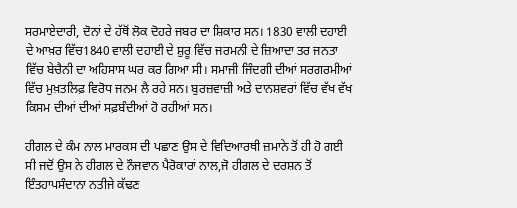ਸਰਮਾਏਦਾਰੀ, ਦੋਨਾਂ ਦੇ ਹੱਥੋਂ ਲੋਕ ਦੋਹਰੇ ਜਬਰ ਦਾ ਸ਼ਿਕਾਰ ਸਨ। 1830 ਵਾਲੀ ਦਹਾਈ ਦੇ ਆਖ਼ਰ ਵਿੱਚ1840 ਵਾਲੀ ਦਹਾਈ ਦੇ ਸ਼ੁਰੂ ਵਿੱਚ ਜਰਮਨੀ ਦੇ ਜ਼ਿਆਦਾ ਤਰ ਜਨਤਾ ਵਿੱਚ ਬੇਚੈਨੀ ਦਾ ਅਹਿਸਾਸ ਘਰ ਕਰ ਗਿਆ ਸੀ। ਸਮਾਜੀ ਜਿੰਦਗੀ ਦੀਆਂ ਸਰਗਰਮੀਆਂ ਵਿੱਚ ਮੁਖ਼ਤਲਿਫ਼ ਵਿਰੋਧ ਜਨਮ ਲੈ ਰਹੇ ਸਨ। ਬੁਰਜ਼ਵਾਜ਼ੀ ਅਤੇ ਦਾਨਸ਼ਵਰਾਂ ਵਿੱਚ ਵੱਖ ਵੱਖ ਕਿਸਮ ਦੀਆਂ ਦੀਆਂ ਸਫ਼ਬੰਦੀਆਂ ਹੋ ਰਹੀਆਂ ਸਨ।

ਹੀਗਲ ਦੇ ਕੰਮ ਨਾਲ ਮਾਰਕਸ ਦੀ ਪਛਾਣ ਉਸ ਦੇ ਵਿਦਿਆਰਥੀ ਜ਼ਮਾਨੇ ਤੋਂ ਹੀ ਹੋ ਗਈ ਸੀ ਜਦੋਂ ਉਸ ਨੇ ਹੀਗਲ ਦੇ ਨੌਜਵਾਨ ਪੈਰੋਕਾਰਾਂ ਨਾਲ,ਜੋ ਹੀਗਲ ਦੇ ਦਰਸ਼ਨ ਤੋਂ ਇੰਤਹਾਪਸੰਦਾਨਾ ਨਤੀਜੇ ਕੱਢਣ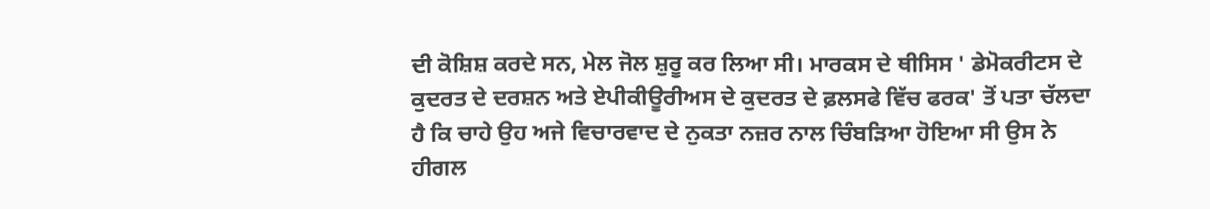ਦੀ ਕੋਸ਼ਿਸ਼ ਕਰਦੇ ਸਨ, ਮੇਲ ਜੋਲ ਸ਼ੁਰੂ ਕਰ ਲਿਆ ਸੀ। ਮਾਰਕਸ ਦੇ ਥੀਸਿਸ ' ਡੇਮੋਕਰੀਟਸ ਦੇ ਕੁਦਰਤ ਦੇ ਦਰਸ਼ਨ ਅਤੇ ਏਪੀਕੀਊਰੀਅਸ ਦੇ ਕੁਦਰਤ ਦੇ ਫ਼ਲਸਫੇ ਵਿੱਚ ਫਰਕ' ਤੋਂ ਪਤਾ ਚੱਲਦਾ ਹੈ ਕਿ ਚਾਹੇ ਉਹ ਅਜੇ ਵਿਚਾਰਵਾਦ ਦੇ ਨੁਕਤਾ ਨਜ਼ਰ ਨਾਲ ਚਿੰਬੜਿਆ ਹੋਇਆ ਸੀ ਉਸ ਨੇ ਹੀਗਲ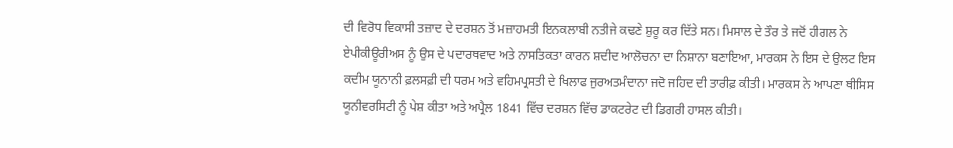ਦੀ ਵਿਰੋਧ ਵਿਕਾਸੀ ਤਜ਼ਾਦ ਦੇ ਦਰਸ਼ਨ ਤੋਂ ਮਜ਼ਾਹਮਤੀ ਇਨਕਲਾਬੀ ਨਤੀਜੇ ਕਢਣੇ ਸ਼ੁਰੂ ਕਰ ਦਿੱਤੇ ਸਨ। ਮਿਸਾਲ ਦੇ ਤੌਰ ਤੇ ਜਦੋਂ ਹੀਗਲ ਨੇ ਏਪੀਕੀਊਰੀਅਸ ਨੂੰ ਉਸ ਦੇ ਪਦਾਰਥਵਾਦ ਅਤੇ ਨਾਸਤਿਕਤਾ ਕਾਰਨ ਸ਼ਦੀਦ ਆਲੋਚਨਾ ਦਾ ਨਿਸ਼ਾਨਾ ਬਣਾਇਆ, ਮਾਰਕਸ ਨੇ ਇਸ ਦੇ ਉਲਟ ਇਸ ਕਦੀਮ ਯੂਨਾਨੀ ਫ਼ਲਸਫ਼ੀ ਦੀ ਧਰਮ ਅਤੇ ਵਹਿਮਪ੍ਰਸਤੀ ਦੇ ਖਿਲਾਫ ਜੁਰਅਤਮੰਦਾਨਾ ਜਦੋ ਜਹਿਦ ਦੀ ਤਾਰੀਫ਼ ਕੀਤੀ। ਮਾਰਕਸ ਨੇ ਆਪਣਾ ਥੀਸਿਸ ਯੂਨੀਵਰਸਿਟੀ ਨੂੰ ਪੇਸ਼ ਕੀਤਾ ਅਤੇ ਅਪ੍ਰੈਲ 1841 ਵਿੱਚ ਦਰਸ਼ਨ ਵਿੱਚ ਡਾਕਟਰੇਟ ਦੀ ਡਿਗਰੀ ਹਾਸਲ ਕੀਤੀ।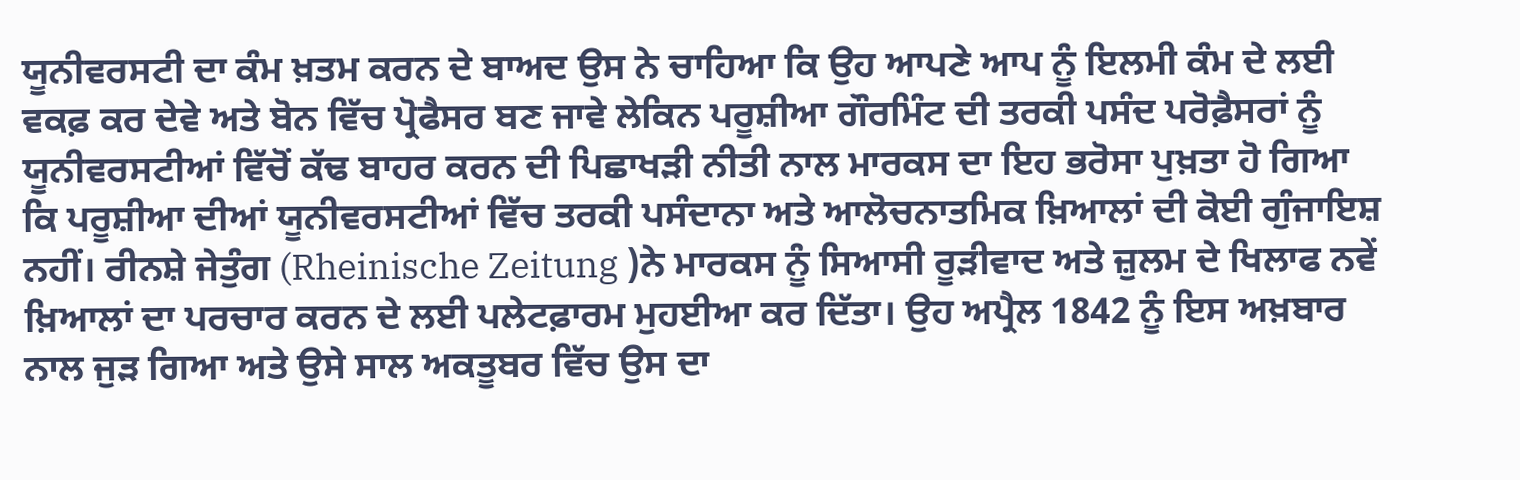ਯੂਨੀਵਰਸਟੀ ਦਾ ਕੰਮ ਖ਼ਤਮ ਕਰਨ ਦੇ ਬਾਅਦ ਉਸ ਨੇ ਚਾਹਿਆ ਕਿ ਉਹ ਆਪਣੇ ਆਪ ਨੂੰ ਇਲਮੀ ਕੰਮ ਦੇ ਲਈ ਵਕਫ਼ ਕਰ ਦੇਵੇ ਅਤੇ ਬੋਨ ਵਿੱਚ ਪ੍ਰੋਫੈਸਰ ਬਣ ਜਾਵੇ ਲੇਕਿਨ ਪਰੂਸ਼ੀਆ ਗੌਰਮਿੰਟ ਦੀ ਤਰਕੀ ਪਸੰਦ ਪਰੋਫ਼ੈਸਰਾਂ ਨੂੰ ਯੂਨੀਵਰਸਟੀਆਂ ਵਿੱਚੋਂ ਕੱਢ ਬਾਹਰ ਕਰਨ ਦੀ ਪਿਛਾਖੜੀ ਨੀਤੀ ਨਾਲ ਮਾਰਕਸ ਦਾ ਇਹ ਭਰੋਸਾ ਪੁਖ਼ਤਾ ਹੋ ਗਿਆ ਕਿ ਪਰੂਸ਼ੀਆ ਦੀਆਂ ਯੂਨੀਵਰਸਟੀਆਂ ਵਿੱਚ ਤਰਕੀ ਪਸੰਦਾਨਾ ਅਤੇ ਆਲੋਚਨਾਤਮਿਕ ਖ਼ਿਆਲਾਂ ਦੀ ਕੋਈ ਗੁੰਜਾਇਸ਼ ਨਹੀਂ। ਰੀਨਸ਼ੇ ਜੇਤੁੰਗ (Rheinische Zeitung )ਨੇ ਮਾਰਕਸ ਨੂੰ ਸਿਆਸੀ ਰੂੜੀਵਾਦ ਅਤੇ ਜ਼ੁਲਮ ਦੇ ਖਿਲਾਫ ਨਵੇਂ ਖ਼ਿਆਲਾਂ ਦਾ ਪਰਚਾਰ ਕਰਨ ਦੇ ਲਈ ਪਲੇਟਫ਼ਾਰਮ ਮੁਹਈਆ ਕਰ ਦਿੱਤਾ। ਉਹ ਅਪ੍ਰੈਲ 1842 ਨੂੰ ਇਸ ਅਖ਼ਬਾਰ ਨਾਲ ਜੁੜ ਗਿਆ ਅਤੇ ਉਸੇ ਸਾਲ ਅਕਤੂਬਰ ਵਿੱਚ ਉਸ ਦਾ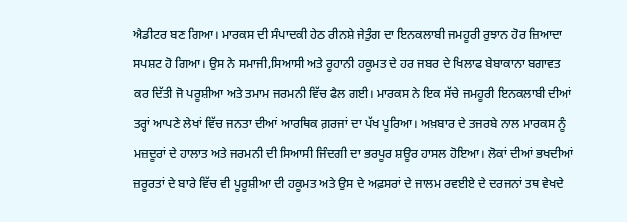ਐਡੀਟਰ ਬਣ ਗਿਆ। ਮਾਰਕਸ ਦੀ ਸੰਪਾਦਕੀ ਹੇਠ ਰੀਨਸ਼ੇ ਜੇਤੁੰਗ ਦਾ ਇਨਕਲਾਬੀ ਜਮਹੂਰੀ ਰੁਝਾਨ ਹੋਰ ਜ਼ਿਆਦਾ ਸਪਸ਼ਟ ਹੋ ਗਿਆ। ਉਸ ਨੇ ਸਮਾਜੀ,ਸਿਆਸੀ ਅਤੇ ਰੂਹਾਨੀ ਹਕੂਮਤ ਦੇ ਹਰ ਜਬਰ ਦੇ ਖਿਲਾਫ ਬੇਬਾਕਾਨਾ ਬਗਾਵਤ ਕਰ ਦਿੱਤੀ ਜੋ ਪਰੂਸ਼ੀਆ ਅਤੇ ਤਮਾਮ ਜਰਮਨੀ ਵਿੱਚ ਫੈਲ ਗਈ। ਮਾਰਕਸ ਨੇ ਇਕ ਸੱਚੇ ਜਮਹੂਰੀ ਇਨਕਲਾਬੀ ਦੀਆਂ ਤਰ੍ਹਾਂ ਆਪਣੇ ਲੇਖਾਂ ਵਿੱਚ ਜਨਤਾ ਦੀਆਂ ਆਰਥਿਕ ਗ਼ਰਜਾਂ ਦਾ ਪੱਖ ਪੂਰਿਆ। ਅਖ਼ਬਾਰ ਦੇ ਤਜਰਬੇ ਨਾਲ ਮਾਰਕਸ ਨੂੰ ਮਜ਼ਦੂਰਾਂ ਦੇ ਹਾਲਾਤ ਅਤੇ ਜਰਮਨੀ ਦੀ ਸਿਆਸੀ ਜਿੰਦਗੀ ਦਾ ਭਰਪੂਰ ਸ਼ਊਰ ਹਾਸਲ ਹੋਇਆ। ਲੋਕਾਂ ਦੀਆਂ ਭਖਦੀਆਂ ਜ਼ਰੂਰਤਾਂ ਦੇ ਬਾਰੇ ਵਿੱਚ ਵੀ ਪੂਰੂਸ਼ੀਆ ਦੀ ਹਕੂਮਤ ਅਤੇ ਉਸ ਦੇ ਅਫ਼ਸਰਾਂ ਦੇ ਜਾਲਮ ਰਵਈਏ ਦੇ ਦਰਜਨਾਂ ਤਥ ਵੇਖਦੇ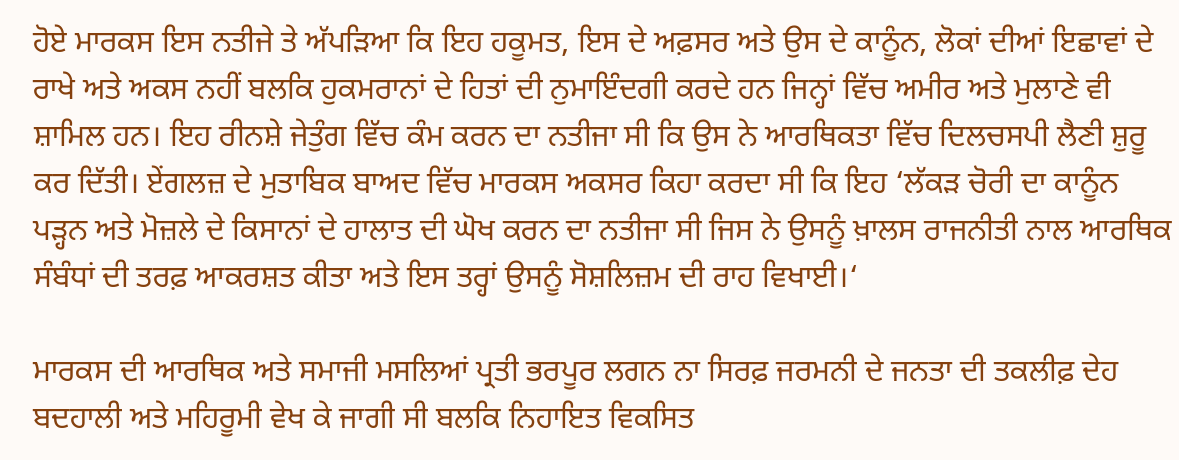ਹੋਏ ਮਾਰਕਸ ਇਸ ਨਤੀਜੇ ਤੇ ਅੱਪੜਿਆ ਕਿ ਇਹ ਹਕੂਮਤ, ਇਸ ਦੇ ਅਫ਼ਸਰ ਅਤੇ ਉਸ ਦੇ ਕਾਨੂੰਨ, ਲੋਕਾਂ ਦੀਆਂ ਇਛਾਵਾਂ ਦੇ ਰਾਖੇ ਅਤੇ ਅਕਸ ਨਹੀਂ ਬਲਕਿ ਹੁਕਮਰਾਨਾਂ ਦੇ ਹਿਤਾਂ ਦੀ ਨੁਮਾਇੰਦਗੀ ਕਰਦੇ ਹਨ ਜਿਨ੍ਹਾਂ ਵਿੱਚ ਅਮੀਰ ਅਤੇ ਮੁਲਾਣੇ ਵੀ ਸ਼ਾਮਿਲ ਹਨ। ਇਹ ਰੀਨਸ਼ੇ ਜੇਤੁੰਗ ਵਿੱਚ ਕੰਮ ਕਰਨ ਦਾ ਨਤੀਜਾ ਸੀ ਕਿ ਉਸ ਨੇ ਆਰਥਿਕਤਾ ਵਿੱਚ ਦਿਲਚਸਪੀ ਲੈਣੀ ਸ਼ੁਰੂ ਕਰ ਦਿੱਤੀ। ਏਂਗਲਜ਼ ਦੇ ਮੁਤਾਬਿਕ ਬਾਅਦ ਵਿੱਚ ਮਾਰਕਸ ਅਕਸਰ ਕਿਹਾ ਕਰਦਾ ਸੀ ਕਿ ਇਹ ‘ਲੱਕੜ ਚੋਰੀ ਦਾ ਕਾਨੂੰਨ ਪੜ੍ਹਨ ਅਤੇ ਮੋਜ਼ਲੇ ਦੇ ਕਿਸਾਨਾਂ ਦੇ ਹਾਲਾਤ ਦੀ ਘੋਖ ਕਰਨ ਦਾ ਨਤੀਜਾ ਸੀ ਜਿਸ ਨੇ ਉਸਨੂੰ ਖ਼ਾਲਸ ਰਾਜਨੀਤੀ ਨਾਲ ਆਰਥਿਕ ਸੰਬੰਧਾਂ ਦੀ ਤਰਫ਼ ਆਕਰਸ਼ਤ ਕੀਤਾ ਅਤੇ ਇਸ ਤਰ੍ਹਾਂ ਉਸਨੂੰ ਸੋਸ਼ਲਿਜ਼ਮ ਦੀ ਰਾਹ ਵਿਖਾਈ।‘

ਮਾਰਕਸ ਦੀ ਆਰਥਿਕ ਅਤੇ ਸਮਾਜੀ ਮਸਲਿਆਂ ਪ੍ਰਤੀ ਭਰਪੂਰ ਲਗਨ ਨਾ ਸਿਰਫ਼ ਜਰਮਨੀ ਦੇ ਜਨਤਾ ਦੀ ਤਕਲੀਫ਼ ਦੇਹ ਬਦਹਾਲੀ ਅਤੇ ਮਹਿਰੂਮੀ ਵੇਖ ਕੇ ਜਾਗੀ ਸੀ ਬਲਕਿ ਨਿਹਾਇਤ ਵਿਕਸਿਤ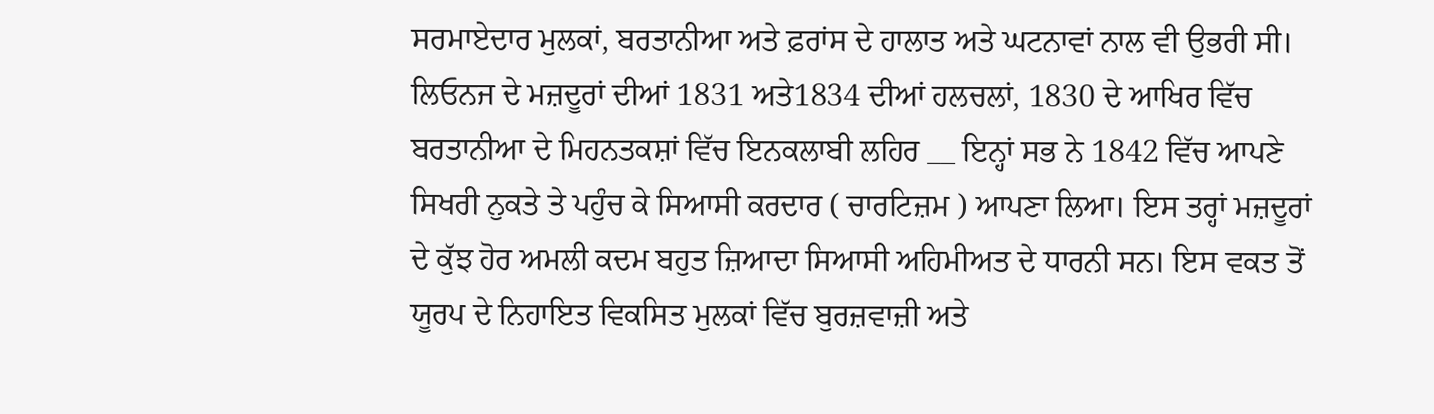ਸਰਮਾਏਦਾਰ ਮੁਲਕਾਂ, ਬਰਤਾਨੀਆ ਅਤੇ ਫ਼ਰਾਂਸ ਦੇ ਹਾਲਾਤ ਅਤੇ ਘਟਨਾਵਾਂ ਨਾਲ ਵੀ ਉਭਰੀ ਸੀ। ਲਿਓਨਜ ਦੇ ਮਜ਼ਦੂਰਾਂ ਦੀਆਂ 1831 ਅਤੇ1834 ਦੀਆਂ ਹਲਚਲਾਂ, 1830 ਦੇ ਆਖਿਰ ਵਿੱਚ ਬਰਤਾਨੀਆ ਦੇ ਮਿਹਨਤਕਸ਼ਾਂ ਵਿੱਚ ਇਨਕਲਾਬੀ ਲਹਿਰ __ ਇਨ੍ਹਾਂ ਸਭ ਨੇ 1842 ਵਿੱਚ ਆਪਣੇ ਸਿਖਰੀ ਨੁਕਤੇ ਤੇ ਪਹੁੰਚ ਕੇ ਸਿਆਸੀ ਕਰਦਾਰ ( ਚਾਰਟਿਜ਼ਮ ) ਆਪਣਾ ਲਿਆ। ਇਸ ਤਰ੍ਹਾਂ ਮਜ਼ਦੂਰਾਂ ਦੇ ਕੁੱਝ ਹੋਰ ਅਮਲੀ ਕਦਮ ਬਹੁਤ ਜ਼ਿਆਦਾ ਸਿਆਸੀ ਅਹਿਮੀਅਤ ਦੇ ਧਾਰਨੀ ਸਨ। ਇਸ ਵਕਤ ਤੋਂ ਯੂਰਪ ਦੇ ਨਿਹਾਇਤ ਵਿਕਸਿਤ ਮੁਲਕਾਂ ਵਿੱਚ ਬੁਰਜ਼ਵਾਜ਼ੀ ਅਤੇ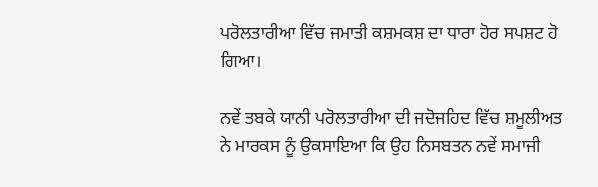ਪਰੋਲਤਾਰੀਆ ਵਿੱਚ ਜਮਾਤੀ ਕਸ਼ਮਕਸ਼ ਦਾ ਧਾਰਾ ਹੋਰ ਸਪਸ਼ਟ ਹੋ ਗਿਆ।

ਨਵੇਂ ਤਬਕੇ ਯਾਨੀ ਪਰੋਲਤਾਰੀਆ ਦੀ ਜਦੋਜਹਿਦ ਵਿੱਚ ਸ਼ਮੂਲੀਅਤ ਨੇ ਮਾਰਕਸ ਨੂੰ ਉਕਸਾਇਆ ਕਿ ਉਹ ਨਿਸਬਤਨ ਨਵੇਂ ਸਮਾਜੀ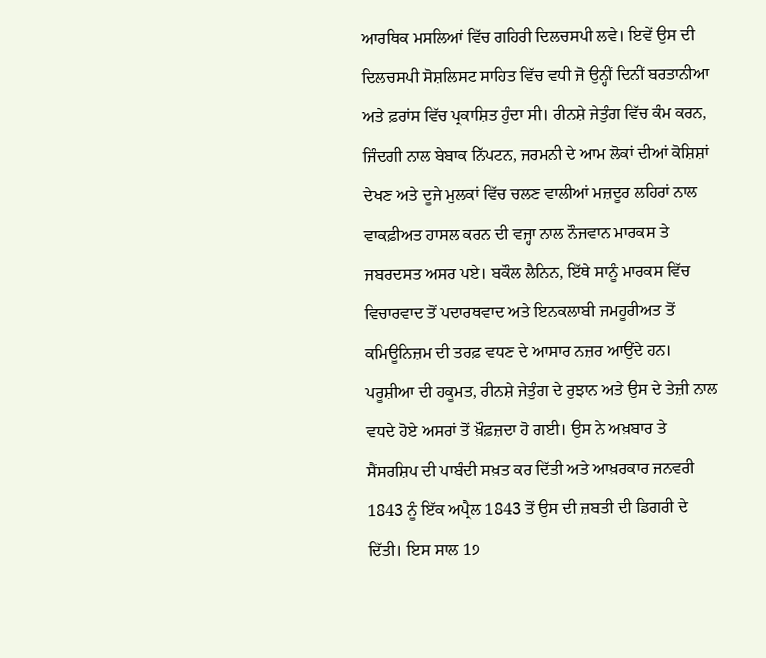ਆਰਥਿਕ ਮਸਲਿਆਂ ਵਿੱਚ ਗਹਿਰੀ ਦਿਲਚਸਪੀ ਲਵੇ। ਇਵੇਂ ਉਸ ਦੀ ਦਿਲਚਸਪੀ ਸੋਸ਼ਲਿਸਟ ਸਾਹਿਤ ਵਿੱਚ ਵਧੀ ਜੋ ਉਨ੍ਹੀਂ ਦਿਨੀਂ ਬਰਤਾਨੀਆ ਅਤੇ ਫ਼ਰਾਂਸ ਵਿੱਚ ਪ੍ਰਕਾਸ਼ਿਤ ਹੁੰਦਾ ਸੀ। ਰੀਨਸ਼ੇ ਜੇਤੁੰਗ ਵਿੱਚ ਕੰਮ ਕਰਨ, ਜਿੰਦਗੀ ਨਾਲ ਬੇਬਾਕ ਨਿੱਪਟਨ, ਜਰਮਨੀ ਦੇ ਆਮ ਲੋਕਾਂ ਦੀਆਂ ਕੋਸ਼ਿਸ਼ਾਂ ਦੇਖਣ ਅਤੇ ਦੂਜੇ ਮੁਲਕਾਂ ਵਿੱਚ ਚਲਣ ਵਾਲੀਆਂ ਮਜ਼ਦੂਰ ਲਹਿਰਾਂ ਨਾਲ ਵਾਕਫ਼ੀਅਤ ਹਾਸਲ ਕਰਨ ਦੀ ਵਜ੍ਹਾ ਨਾਲ ਨੌਜਵਾਨ ਮਾਰਕਸ ਤੇ ਜਬਰਦਸਤ ਅਸਰ ਪਏ। ਬਕੌਲ ਲੈਨਿਨ, ਇੱਥੇ ਸਾਨੂੰ ਮਾਰਕਸ ਵਿੱਚ ਵਿਚਾਰਵਾਦ ਤੋਂ ਪਦਾਰਥਵਾਦ ਅਤੇ ਇਨਕਲਾਬੀ ਜਮਹੂਰੀਅਤ ਤੋਂ ਕਮਿਊਨਿਜ਼ਮ ਦੀ ਤਰਫ਼ ਵਧਣ ਦੇ ਆਸਾਰ ਨਜ਼ਰ ਆਉਂਦੇ ਹਨ। ਪਰੂਸ਼ੀਆ ਦੀ ਹਕੂਮਤ, ਰੀਨਸ਼ੇ ਜੇਤੁੰਗ ਦੇ ਰੁਝਾਨ ਅਤੇ ਉਸ ਦੇ ਤੇਜ਼ੀ ਨਾਲ ਵਧਦੇ ਹੋਏ ਅਸਰਾਂ ਤੋਂ ਖ਼ੌਫ਼ਜ਼ਦਾ ਹੋ ਗਈ। ਉਸ ਨੇ ਅਖ਼ਬਾਰ ਤੇ ਸੈਂਸਰਸ਼ਿਪ ਦੀ ਪਾਬੰਦੀ ਸਖ਼ਤ ਕਰ ਦਿੱਤੀ ਅਤੇ ਆਖ਼ਰਕਾਰ ਜਨਵਰੀ 1843 ਨੂੰ ਇੱਕ ਅਪ੍ਰੈਲ 1843 ਤੋਂ ਉਸ ਦੀ ਜ਼ਬਤੀ ਦੀ ਡਿਗਰੀ ਦੇ ਦਿੱਤੀ। ਇਸ ਸਾਲ 1੭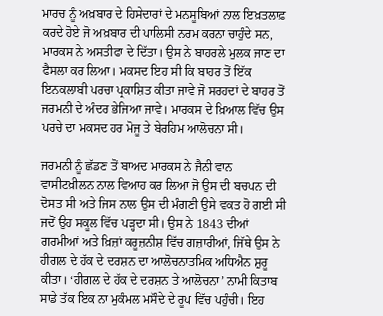ਮਾਰਚ ਨੂੰ ਅਖ਼ਬਾਰ ਦੇ ਹਿਸੇਦਾਰਾਂ ਦੇ ਮਨਸੂਬਿਆਂ ਨਾਲ ਇਖ਼ਤਲਾਫ਼ ਕਰਦੇ ਹੋਏ ਜੋ ਅਖ਼ਬਾਰ ਦੀ ਪਾਲਿਸੀ ਨਰਮ ਕਰਨਾ ਚਾਹੁੰਦੇ ਸਨ, ਮਾਰਕਸ ਨੇ ਅਸਤੀਫਾ ਦੇ ਦਿੱਤਾ। ਉਸ ਨੇ ਬਾਹਰਲੇ ਮੁਲਕ ਜਾਣ ਦਾ ਫੈਸਲਾ ਕਰ ਲਿਆ। ਮਕਸਦ ਇਹ ਸੀ ਕਿ ਬਾਹਰ ਤੋਂ ਇੱਕ ਇਨਕਲਾਬੀ ਪਰਚਾ ਪ੍ਰਕਾਸ਼ਿਤ ਕੀਤਾ ਜਾਵੇ ਜੋ ਸਰਹਦਾਂ ਦੇ ਬਾਹਰ ਤੋਂ ਜਰਮਨੀ ਦੇ ਅੰਦਰ ਭੇਜਿਆ ਜਾਵੇ। ਮਾਰਕਸ ਦੇ ਖ਼ਿਆਲ ਵਿੱਚ ਉਸ ਪਰਚੇ ਦਾ ਮਕਸਦ ਹਰ ਮੋਜੂ ਤੇ ਬੇਰਹਿਮ ਆਲੋਚਨਾ ਸੀ।

ਜਰਮਨੀ ਨੂੰ ਛੱਡਣ ਤੋਂ ਬਾਅਦ ਮਾਰਕਸ ਨੇ ਜੈਨੀ ਵਾਨ ਵਾਸੀਟਖ਼ੀਲਨ ਨਾਲ ਵਿਆਹ ਕਰ ਲਿਆ ਜੋ ਉਸ ਦੀ ਬਚਪਨ ਦੀ ਦੋਸਤ ਸੀ ਅਤੇ ਜਿਸ ਨਾਲ ਉਸ ਦੀ ਮੰਗਣੀ ਉਸੇ ਵਕਤ ਹੋ ਗਈ ਸੀ ਜਦੋਂ ਉਹ ਸਕੂਲ ਵਿੱਚ ਪੜ੍ਹਦਾ ਸੀ। ਉਸ ਨੇ 1843 ਦੀਆਂ ਗਰਮੀਆਂ ਅਤੇ ਖ਼ਿਜ਼ਾਂ ਕਰੂਜ਼ਨੀਸ਼ ਵਿੱਚ ਗਜ਼ਾਰੀਆਂ, ਜਿੱਥੇ ਉਸ ਨੇ ਹੀਗਲ ਦੇ ਹੱਕ ਦੇ ਦਰਸ਼ਨ ਦਾ ਆਲੋਚਨਾਤਮਿਕ ਅਧਿਐਨ ਸ਼ੁਰੂ ਕੀਤਾ। ‘ਹੀਗਲ ਦੇ ਹੱਕ ਦੇ ਦਰਸ਼ਨ ਤੇ ਆਲੋਚਨਾ’ ਨਾਮੀ ਕਿਤਾਬ ਸਾਡੇ ਤੱਕ ਇਕ ਨਾ ਮੁਕੰਮਲ ਮਸੌਦੇ ਦੇ ਰੂਪ ਵਿੱਚ ਪਹੁੰਚੀ। ਇਹ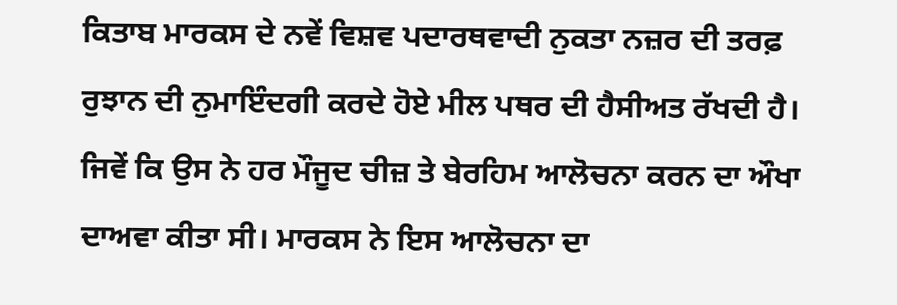ਕਿਤਾਬ ਮਾਰਕਸ ਦੇ ਨਵੇਂ ਵਿਸ਼ਵ ਪਦਾਰਥਵਾਦੀ ਨੁਕਤਾ ਨਜ਼ਰ ਦੀ ਤਰਫ਼ ਰੁਝਾਨ ਦੀ ਨੁਮਾਇੰਦਗੀ ਕਰਦੇ ਹੋਏ ਮੀਲ ਪਥਰ ਦੀ ਹੈਸੀਅਤ ਰੱਖਦੀ ਹੈ। ਜਿਵੇਂ ਕਿ ਉਸ ਨੇ ਹਰ ਮੌਜੂਦ ਚੀਜ਼ ਤੇ ਬੇਰਹਿਮ ਆਲੋਚਨਾ ਕਰਨ ਦਾ ਔਖਾ ਦਾਅਵਾ ਕੀਤਾ ਸੀ। ਮਾਰਕਸ ਨੇ ਇਸ ਆਲੋਚਨਾ ਦਾ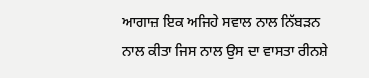ਆਗਾਜ਼ ਇਕ ਅਜਿਹੇ ਸਵਾਲ ਨਾਲ ਨਿੱਬੜਨ ਨਾਲ ਕੀਤਾ ਜਿਸ ਨਾਲ ਉਸ ਦਾ ਵਾਸਤਾ ਰੀਨਸ਼ੇ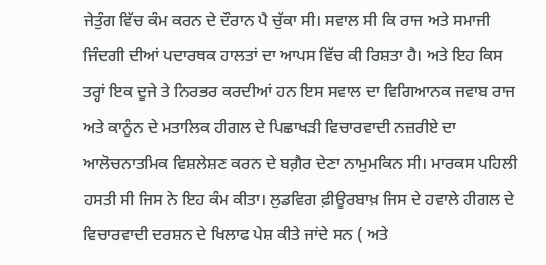ਜੇਤੁੰਗ ਵਿੱਚ ਕੰਮ ਕਰਨ ਦੇ ਦੌਰਾਨ ਪੈ ਚੁੱਕਾ ਸੀ। ਸਵਾਲ ਸੀ ਕਿ ਰਾਜ ਅਤੇ ਸਮਾਜੀ ਜਿੰਦਗੀ ਦੀਆਂ ਪਦਾਰਥਕ ਹਾਲਤਾਂ ਦਾ ਆਪਸ ਵਿੱਚ ਕੀ ਰਿਸ਼ਤਾ ਹੈ। ਅਤੇ ਇਹ ਕਿਸ ਤਰ੍ਹਾਂ ਇਕ ਦੂਜੇ ਤੇ ਨਿਰਭਰ ਕਰਦੀਆਂ ਹਨ ਇਸ ਸਵਾਲ ਦਾ ਵਿਗਿਆਨਕ ਜਵਾਬ ਰਾਜ ਅਤੇ ਕਾਨੂੰਨ ਦੇ ਮਤਾਲਿਕ ਹੀਗਲ ਦੇ ਪਿਛਾਖੜੀ ਵਿਚਾਰਵਾਦੀ ਨਜ਼ਰੀਏ ਦਾ ਆਲੋਚਨਾਤਮਿਕ ਵਿਸ਼ਲੇਸ਼ਣ ਕਰਨ ਦੇ ਬਗ਼ੈਰ ਦੇਣਾ ਨਾਮੁਮਕਿਨ ਸੀ। ਮਾਰਕਸ ਪਹਿਲੀ ਹਸਤੀ ਸੀ ਜਿਸ ਨੇ ਇਹ ਕੰਮ ਕੀਤਾ। ਲੁਡਵਿਗ ਫ਼ੀਊਰਬਾਖ਼ ਜਿਸ ਦੇ ਹਵਾਲੇ ਹੀਗਲ ਦੇ ਵਿਚਾਰਵਾਦੀ ਦਰਸ਼ਨ ਦੇ ਖਿਲਾਫ ਪੇਸ਼ ਕੀਤੇ ਜਾਂਦੇ ਸਨ ( ਅਤੇ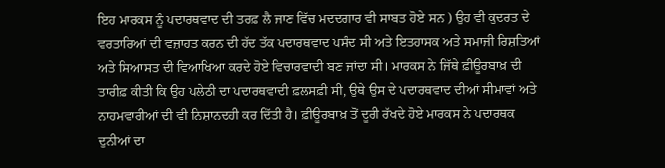ਇਹ ਮਾਰਕਸ ਨੂੰ ਪਦਾਰਥਵਾਦ ਦੀ ਤਰਫ਼ ਲੈ ਜਾਣ ਵਿੱਚ ਮਦਦਗਾਰ ਵੀ ਸਾਬਤ ਹੋਏ ਸਨ ) ਉਹ ਵੀ ਕੁਦਰਤ ਦੇ ਵਰਤਾਰਿਆਂ ਦੀ ਵਜ਼ਾਹਤ ਕਰਨ ਦੀ ਹੱਦ ਤੱਕ ਪਦਾਰਥਵਾਦ ਪਸੰਦ ਸੀ ਅਤੇ ਇਤਹਾਸਕ ਅਤੇ ਸਮਾਜੀ ਰਿਸ਼ਤਿਆਂ ਅਤੇ ਸਿਆਸਤ ਦੀ ਵਿਆਖਿਆ ਕਰਦੇ ਹੋਏ ਵਿਚਾਰਵਾਦੀ ਬਣ ਜਾਂਦਾ ਸੀ। ਮਾਰਕਸ ਨੇ ਜਿੱਥੇ ਫ਼ੀਊਰਬਾਖ਼ ਦੀ ਤਾਰੀਫ਼ ਕੀਤੀ ਕਿ ਉਹ ਪਲੇਠੀ ਦਾ ਪਦਾਰਥਵਾਦੀ ਫ਼ਲਸਫ਼ੀ ਸੀ, ਉਥੇ ਉਸ ਦੇ ਪਦਾਰਥਵਾਦ ਦੀਆਂ ਸੀਮਾਵਾਂ ਅਤੇ ਨਾਹਮਵਾਰੀਆਂ ਦੀ ਵੀ ਨਿਸ਼ਾਨਦਹੀ ਕਰ ਦਿੱਤੀ ਹੈ। ਫ਼ੀਊਰਬਾਖ਼ ਤੋਂ ਦੂਰੀ ਰੱਖਦੇ ਹੋਏ ਮਾਰਕਸ ਨੇ ਪਦਾਰਥਕ ਦੁਨੀਆਂ ਦਾ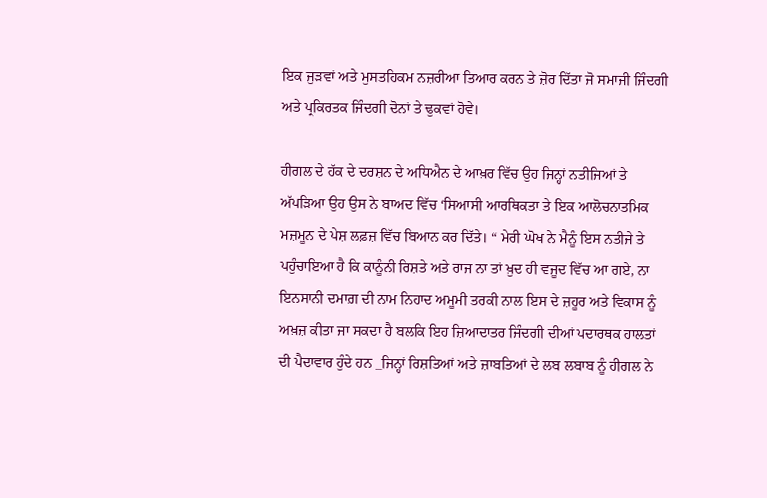ਇਕ ਜੁੜਵਾਂ ਅਤੇ ਮੁਸਤਹਿਕਮ ਨਜ਼ਰੀਆ ਤਿਆਰ ਕਰਨ ਤੇ ਜ਼ੋਰ ਦਿੱਤਾ ਜੋ ਸਮਾਜੀ ਜਿੰਦਗੀ ਅਤੇ ਪ੍ਰਕਿਰਤਕ ਜਿੰਦਗੀ ਦੋਨਾਂ ਤੇ ਢੁਕਵਾਂ ਹੋਵੇ।

ਹੀਗਲ ਦੇ ਹੱਕ ਦੇ ਦਰਸ਼ਨ ਦੇ ਅਧਿਐਨ ਦੇ ਆਖ਼ਰ ਵਿੱਚ ਉਹ ਜਿਨ੍ਹਾਂ ਨਤੀਜਿਆਂ ਤੇ ਅੱਪੜਿਆ ਉਹ ਉਸ ਨੇ ਬਾਅਦ ਵਿੱਚ ‘ਸਿਆਸੀ ਆਰਥਿਕਤਾ ਤੇ ਇਕ ਆਲੋਚਨਾਤਮਿਕ ਮਜ਼ਮੂਨ ਦੇ ਪੇਸ਼ ਲਫ਼ਜ਼ ਵਿੱਚ ਬਿਆਨ ਕਰ ਦਿੱਤੇ। “ ਮੇਰੀ ਘੋਖ ਨੇ ਮੈਨੂੰ ਇਸ ਨਤੀਜੇ ਤੇ ਪਹੁੰਚਾਇਆ ਹੈ ਕਿ ਕਾਨੂੰਨੀ ਰਿਸ਼ਤੇ ਅਤੇ ਰਾਜ ਨਾ ਤਾਂ ਖ਼ੁਦ ਹੀ ਵਜੂਦ ਵਿੱਚ ਆ ਗਏ, ਨਾ ਇਨਸਾਨੀ ਦਮਾਗ਼ ਦੀ ਨਾਮ ਨਿਹਾਦ ਅਮੂਮੀ ਤਰਕੀ ਨਾਲ ਇਸ ਦੇ ਜ਼ਹੂਰ ਅਤੇ ਵਿਕਾਸ ਨੂੰ ਅਖ਼ਜ਼ ਕੀਤਾ ਜਾ ਸਕਦਾ ਹੈ ਬਲਕਿ ਇਹ ਜ਼ਿਆਦਾਤਰ ਜਿੰਦਗੀ ਦੀਆਂ ਪਦਾਰਥਕ ਹਾਲਤਾਂ ਦੀ ਪੈਦਾਵਾਰ ਹੁੰਦੇ ਹਨ _ਜਿਨ੍ਹਾਂ ਰਿਸ਼ਤਿਆਂ ਅਤੇ ਜ਼ਾਬਤਿਆਂ ਦੇ ਲਬ ਲਬਾਬ ਨੂੰ ਹੀਗਲ ਨੇ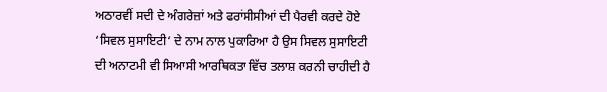ਅਠਾਰਵੀਂ ਸਦੀ ਦੇ ਅੰਗਰੇਜ਼ਾਂ ਅਤੇ ਫਰਾਂਸੀਸੀਆਂ ਦੀ ਪੈਰਵੀ ਕਰਦੇ ਹੋਏ ‘ਸਿਵਲ ਸੁਸਾਇਟੀ‘ ਦੇ ਨਾਮ ਨਾਲ ਪੁਕਾਰਿਆ ਹੈ ਉਸ ਸਿਵਲ ਸੁਸਾਇਟੀ ਦੀ ਅਨਾਟਮੀ ਵੀ ਸਿਆਸੀ ਆਰਥਿਕਤਾ ਵਿੱਚ ਤਲਾਸ਼ ਕਰਨੀ ਚਾਹੀਦੀ ਹੈ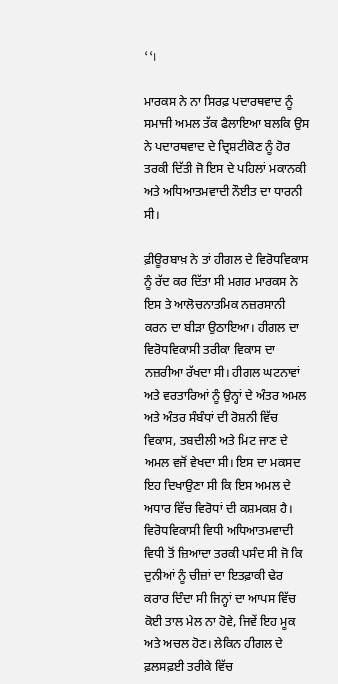‘‘।

ਮਾਰਕਸ ਨੇ ਨਾ ਸਿਰਫ਼ ਪਦਾਰਥਵਾਦ ਨੂੰ ਸਮਾਜੀ ਅਮਲ ਤੱਕ ਫੈਲਾਇਆ ਬਲਕਿ ਉਸ ਨੇ ਪਦਾਰਥਵਾਦ ਦੇ ਦ੍ਰਿਸ਼ਟੀਕੋਣ ਨੂੰ ਹੋਰ ਤਰਕੀ ਦਿੱਤੀ ਜੋ ਇਸ ਦੇ ਪਹਿਲਾਂ ਮਕਾਨਕੀ ਅਤੇ ਅਧਿਆਤਮਵਾਦੀ ਨੌਈਤ ਦਾ ਧਾਰਨੀ ਸੀ।

ਫ਼ੀਊਰਬਾਖ਼ ਨੇ ਤਾਂ ਹੀਗਲ ਦੇ ਵਿਰੋਧਵਿਕਾਸ ਨੂੰ ਰੱਦ ਕਰ ਦਿੱਤਾ ਸੀ ਮਗਰ ਮਾਰਕਸ ਨੇ ਇਸ ਤੇ ਆਲੋਚਨਾਤਮਿਕ ਨਜ਼ਰਸਾਨੀ ਕਰਨ ਦਾ ਬੀੜਾ ਉਠਾਇਆ। ਹੀਗਲ ਦਾ ਵਿਰੋਧਵਿਕਾਸੀ ਤਰੀਕਾ ਵਿਕਾਸ ਦਾ ਨਜ਼ਰੀਆ ਰੱਖਦਾ ਸੀ। ਹੀਗਲ ਘਟਨਾਵਾਂ ਅਤੇ ਵਰਤਾਰਿਆਂ ਨੂੰ ਉਨ੍ਹਾਂ ਦੇ ਅੰਤਰ ਅਮਲ ਅਤੇ ਅੰਤਰ ਸੰਬੰਧਾਂ ਦੀ ਰੋਸ਼ਨੀ ਵਿੱਚ ਵਿਕਾਸ, ਤਬਦੀਲੀ ਅਤੇ ਮਿਟ ਜਾਣ ਦੇ ਅਮਲ ਵਜੋਂ ਵੇਖਦਾ ਸੀ। ਇਸ ਦਾ ਮਕਸਦ ਇਹ ਦਿਖਾਉਣਾ ਸੀ ਕਿ ਇਸ ਅਮਲ ਦੇ ਅਧਾਰ ਵਿੱਚ ਵਿਰੋਧਾਂ ਦੀ ਕਸ਼ਮਕਸ਼ ਹੈ। ਵਿਰੋਧਵਿਕਾਸੀ ਵਿਧੀ ਅਧਿਆਤਮਵਾਦੀ ਵਿਧੀ ਤੋਂ ਜ਼ਿਆਦਾ ਤਰਕੀ ਪਸੰਦ ਸੀ ਜੋ ਕਿ ਦੁਨੀਆਂ ਨੂੰ ਚੀਜ਼ਾਂ ਦਾ ਇਤਫ਼ਾਕੀ ਢੇਰ ਕਰਾਰ ਦਿੰਦਾ ਸੀ ਜਿਨ੍ਹਾਂ ਦਾ ਆਪਸ ਵਿੱਚ ਕੋਈ ਤਾਲ ਮੇਲ ਨਾ ਹੋਵੇ, ਜਿਵੇਂ ਇਹ ਮੂਕ ਅਤੇ ਅਚਲ ਹੋਣ। ਲੇਕਿਨ ਹੀਗਲ ਦੇ ਫ਼ਲਸਫ਼ਈ ਤਰੀਕੇ ਵਿੱਚ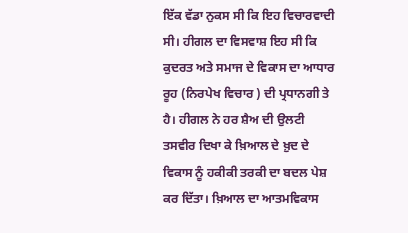ਇੱਕ ਵੱਡਾ ਨੁਕਸ ਸੀ ਕਿ ਇਹ ਵਿਚਾਰਵਾਦੀ ਸੀ। ਹੀਗਲ ਦਾ ਵਿਸਵਾਸ਼ ਇਹ ਸੀ ਕਿ ਕੁਦਰਤ ਅਤੇ ਸਮਾਜ ਦੇ ਵਿਕਾਸ ਦਾ ਆਧਾਰ ਰੂਹ (ਨਿਰਪੇਖ ਵਿਚਾਰ ) ਦੀ ਪ੍ਰਧਾਨਗੀ ਤੇ ਹੈ। ਹੀਗਲ ਨੇ ਹਰ ਸ਼ੈਅ ਦੀ ਉਲਟੀ ਤਸਵੀਰ ਦਿਖਾ ਕੇ ਖ਼ਿਆਲ ਦੇ ਖ਼ੁਦ ਦੇ ਵਿਕਾਸ ਨੂੰ ਹਕੀਕੀ ਤਰਕੀ ਦਾ ਬਦਲ ਪੇਸ਼ ਕਰ ਦਿੱਤਾ। ਖ਼ਿਆਲ ਦਾ ਆਤਮਵਿਕਾਸ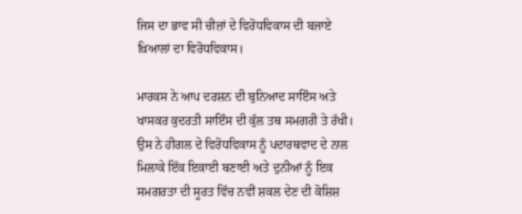ਜਿਸ ਦਾ ਭਾਵ ਸੀ ਚੀਜ਼ਾਂ ਦੇ ਵਿਰੋਧਵਿਕਾਸ ਦੀ ਬਜਾਏ ਖ਼ਿਆਲਾਂ ਦਾ ਵਿਰੋਧਵਿਕਾਸ।

ਮਾਰਕਸ ਨੇ ਆਪ ਦਰਸ਼ਨ ਦੀ ਬੁਨਿਆਦ ਸਾਇੰਸ ਅਤੇ ਖਾਸਕਰ ਕੁਦਰਤੀ ਸਾਇੰਸ ਦੀ ਕੁੱਲ ਤਥ ਸਮਗਰੀ ਤੇ ਰੱਖੀ। ਉਸ ਨੇ ਹੀਗਲ ਦੇ ਵਿਰੋਧਵਿਕਾਸ ਨੂੰ ਪਦਾਰਥਵਾਦ ਦੇ ਨਾਲ ਮਿਲਾਕੇ ਇੱਕ ਇਕਾਈ ਬਣਾਈ ਅਤੇ ਦੁਨੀਆਂ ਨੂੰ ਇਕ ਸਮਗਰਤਾ ਦੀ ਸੂਰਤ ਵਿੱਚ ਨਵੀਂ ਸ਼ਕਲ ਦੇਣ ਦੀ ਕੋਸ਼ਿਸ਼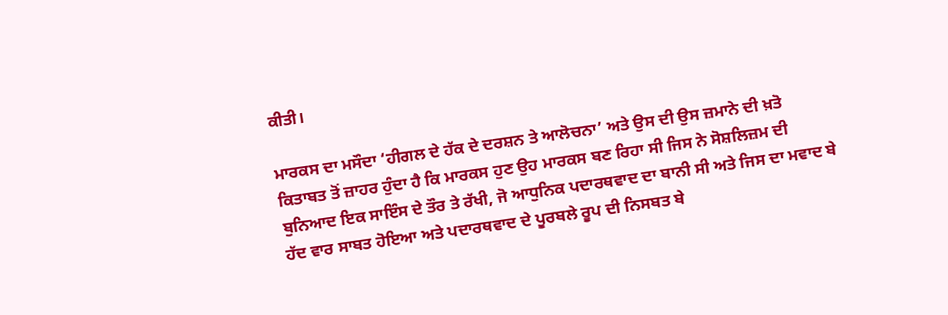ਕੀਤੀ।

ਮਾਰਕਸ ਦਾ ਮਸੌਦਾ ‘ਹੀਗਲ ਦੇ ਹੱਕ ਦੇ ਦਰਸ਼ਨ ਤੇ ਆਲੋਚਨਾ’ ਅਤੇ ਉਸ ਦੀ ਉਸ ਜ਼ਮਾਨੇ ਦੀ ਖ਼ਤੋ ਕਿਤਾਬਤ ਤੋਂ ਜ਼ਾਹਰ ਹੁੰਦਾ ਹੈ ਕਿ ਮਾਰਕਸ ਹੁਣ ਉਹ ਮਾਰਕਸ ਬਣ ਰਿਹਾ ਸੀ ਜਿਸ ਨੇ ਸੋਸ਼ਲਿਜ਼ਮ ਦੀ ਬੁਨਿਆਦ ਇਕ ਸਾਇੰਸ ਦੇ ਤੌਰ ਤੇ ਰੱਖੀ, ਜੋ ਆਧੁਨਿਕ ਪਦਾਰਥਵਾਦ ਦਾ ਬਾਨੀ ਸੀ ਅਤੇ ਜਿਸ ਦਾ ਮਵਾਦ ਬੇ ਹੱਦ ਵਾਰ ਸਾਬਤ ਹੋਇਆ ਅਤੇ ਪਦਾਰਥਵਾਦ ਦੇ ਪੂਰਬਲੇ ਰੂਪ ਦੀ ਨਿਸਬਤ ਬੇ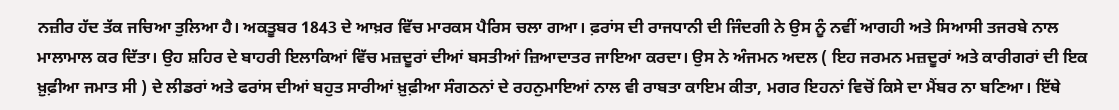ਨਜ਼ੀਰ ਹੱਦ ਤੱਕ ਜਚਿਆ ਤੁਲਿਆ ਹੈ। ਅਕਤੂਬਰ 1843 ਦੇ ਆਖ਼ਰ ਵਿੱਚ ਮਾਰਕਸ ਪੈਰਿਸ ਚਲਾ ਗਆ। ਫ਼ਰਾਂਸ ਦੀ ਰਾਜਧਾਨੀ ਦੀ ਜਿੰਦਗੀ ਨੇ ਉਸ ਨੂੰ ਨਵੀਂ ਆਗਹੀ ਅਤੇ ਸਿਆਸੀ ਤਜਰਬੇ ਨਾਲ ਮਾਲਾਮਾਲ ਕਰ ਦਿੱਤਾ। ਉਹ ਸ਼ਹਿਰ ਦੇ ਬਾਹਰੀ ਇਲਾਕਿਆਂ ਵਿੱਚ ਮਜ਼ਦੂਰਾਂ ਦੀਆਂ ਬਸਤੀਆਂ ਜ਼ਿਆਦਾਤਰ ਜਾਇਆ ਕਰਦਾ। ਉਸ ਨੇ ਅੰਜਮਨ ਅਦਲ ( ਇਹ ਜਰਮਨ ਮਜ਼ਦੂਰਾਂ ਅਤੇ ਕਾਰੀਗਰਾਂ ਦੀ ਇਕ ਖ਼ੁਫ਼ੀਆ ਜਮਾਤ ਸੀ ) ਦੇ ਲੀਡਰਾਂ ਅਤੇ ਫਰਾਂਸ ਦੀਆਂ ਬਹੁਤ ਸਾਰੀਆਂ ਖ਼ੁਫ਼ੀਆ ਸੰਗਠਨਾਂ ਦੇ ਰਹਨੁਮਾਇਆਂ ਨਾਲ ਵੀ ਰਾਬਤਾ ਕਾਇਮ ਕੀਤਾ, ਮਗਰ ਇਹਨਾਂ ਵਿਚੋਂ ਕਿਸੇ ਦਾ ਮੈਂਬਰ ਨਾ ਬਣਿਆ। ਇੱਥੇ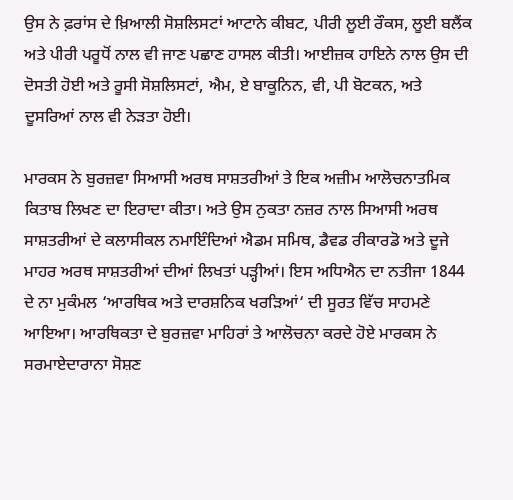ਉਸ ਨੇ ਫ਼ਰਾਂਸ ਦੇ ਖ਼ਿਆਲੀ ਸੋਸ਼ਲਿਸਟਾਂ ਆਟਾਨੇ ਕੀਬਟ, ਪੀਰੀ ਲੂਈ ਰੌਕਸ, ਲੂਈ ਬਲੈਂਕ ਅਤੇ ਪੀਰੀ ਪਰੂਧੋਂ ਨਾਲ ਵੀ ਜਾਣ ਪਛਾਣ ਹਾਸਲ ਕੀਤੀ। ਆਈਜ਼ਕ ਹਾਇਨੇ ਨਾਲ ਉਸ ਦੀ ਦੋਸਤੀ ਹੋਈ ਅਤੇ ਰੂਸੀ ਸੋਸ਼ਲਿਸਟਾਂ, ਐਮ, ਏ ਬਾਕੂਨਿਨ, ਵੀ, ਪੀ ਬੋਟਕਨ, ਅਤੇ ਦੂਸਰਿਆਂ ਨਾਲ ਵੀ ਨੇੜਤਾ ਹੋਈ।

ਮਾਰਕਸ ਨੇ ਬੁਰਜ਼ਵਾ ਸਿਆਸੀ ਅਰਥ ਸਾਸ਼ਤਰੀਆਂ ਤੇ ਇਕ ਅਜ਼ੀਮ ਆਲੋਚਨਾਤਮਿਕ ਕਿਤਾਬ ਲਿਖਣ ਦਾ ਇਰਾਦਾ ਕੀਤਾ। ਅਤੇ ਉਸ ਨੁਕਤਾ ਨਜ਼ਰ ਨਾਲ ਸਿਆਸੀ ਅਰਥ ਸਾਸ਼ਤਰੀਆਂ ਦੇ ਕਲਾਸੀਕਲ ਨਮਾਇੰਦਿਆਂ ਐਡਮ ਸਮਿਥ, ਡੈਵਡ ਰੀਕਾਰਡੋ ਅਤੇ ਦੂਜੇ ਮਾਹਰ ਅਰਥ ਸਾਸ਼ਤਰੀਆਂ ਦੀਆਂ ਲਿਖਤਾਂ ਪੜ੍ਹੀਆਂ। ਇਸ ਅਧਿਐਨ ਦਾ ਨਤੀਜਾ 1844 ਦੇ ਨਾ ਮੁਕੰਮਲ ‘ਆਰਥਿਕ ਅਤੇ ਦਾਰਸ਼ਨਿਕ ਖਰੜਿਆਂ‘ ਦੀ ਸੂਰਤ ਵਿੱਚ ਸਾਹਮਣੇ ਆਇਆ। ਆਰਥਿਕਤਾ ਦੇ ਬੁਰਜ਼ਵਾ ਮਾਹਿਰਾਂ ਤੇ ਆਲੋਚਨਾ ਕਰਦੇ ਹੋਏ ਮਾਰਕਸ ਨੇ ਸਰਮਾਏਦਾਰਾਨਾ ਸੋਸ਼ਣ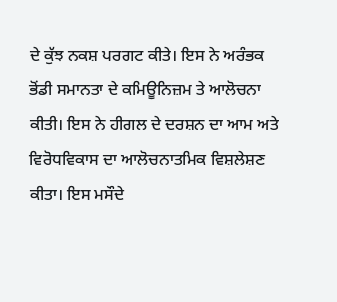ਦੇ ਕੁੱਝ ਨਕਸ਼ ਪਰਗਟ ਕੀਤੇ। ਇਸ ਨੇ ਅਰੰਭਕ ਭੋਂਡੀ ਸਮਾਨਤਾ ਦੇ ਕਮਿਊਨਿਜ਼ਮ ਤੇ ਆਲੋਚਨਾ ਕੀਤੀ। ਇਸ ਨੇ ਹੀਗਲ ਦੇ ਦਰਸ਼ਨ ਦਾ ਆਮ ਅਤੇ ਵਿਰੋਧਵਿਕਾਸ ਦਾ ਆਲੋਚਨਾਤਮਿਕ ਵਿਸ਼ਲੇਸ਼ਣ ਕੀਤਾ। ਇਸ ਮਸੌਦੇ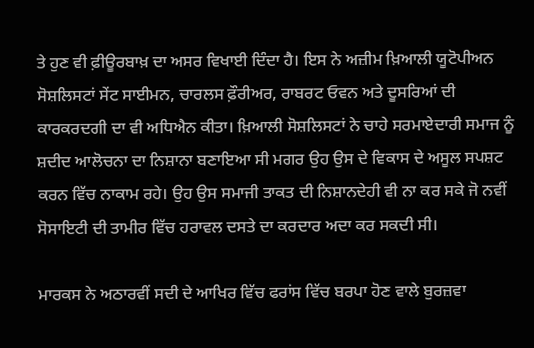ਤੇ ਹੁਣ ਵੀ ਫ਼ੀਊਰਬਾਖ਼ ਦਾ ਅਸਰ ਵਿਖਾਈ ਦਿੰਦਾ ਹੈ। ਇਸ ਨੇ ਅਜ਼ੀਮ ਖ਼ਿਆਲੀ ਯੂਟੋਪੀਅਨ ਸੋਸ਼ਲਿਸਟਾਂ ਸੇਂਟ ਸਾਈਮਨ, ਚਾਰਲਸ ਫ਼ੌਰੀਅਰ, ਰਾਬਰਟ ਓਵਨ ਅਤੇ ਦੂਸਰਿਆਂ ਦੀ ਕਾਰਕਰਦਗੀ ਦਾ ਵੀ ਅਧਿਐਨ ਕੀਤਾ। ਖ਼ਿਆਲੀ ਸੋਸ਼ਲਿਸਟਾਂ ਨੇ ਚਾਹੇ ਸਰਮਾਏਦਾਰੀ ਸਮਾਜ ਨੂੰ ਸ਼ਦੀਦ ਆਲੋਚਨਾ ਦਾ ਨਿਸ਼ਾਨਾ ਬਣਾਇਆ ਸੀ ਮਗਰ ਉਹ ਉਸ ਦੇ ਵਿਕਾਸ ਦੇ ਅਸੂਲ ਸਪਸ਼ਟ ਕਰਨ ਵਿੱਚ ਨਾਕਾਮ ਰਹੇ। ਉਹ ਉਸ ਸਮਾਜੀ ਤਾਕਤ ਦੀ ਨਿਸ਼ਾਨਦੇਹੀ ਵੀ ਨਾ ਕਰ ਸਕੇ ਜੋ ਨਵੀਂ ਸੋਸਾਇਟੀ ਦੀ ਤਾਮੀਰ ਵਿੱਚ ਹਰਾਵਲ ਦਸਤੇ ਦਾ ਕਰਦਾਰ ਅਦਾ ਕਰ ਸਕਦੀ ਸੀ।

ਮਾਰਕਸ ਨੇ ਅਠਾਰਵੀਂ ਸਦੀ ਦੇ ਆਖਿਰ ਵਿੱਚ ਫਰਾਂਸ ਵਿੱਚ ਬਰਪਾ ਹੋਣ ਵਾਲੇ ਬੁਰਜ਼ਵਾ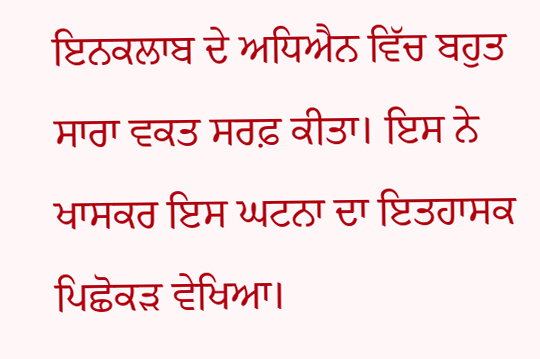ਇਨਕਲਾਬ ਦੇ ਅਧਿਐਨ ਵਿੱਚ ਬਹੁਤ ਸਾਰਾ ਵਕਤ ਸਰਫ਼ ਕੀਤਾ। ਇਸ ਨੇ ਖਾਸਕਰ ਇਸ ਘਟਨਾ ਦਾ ਇਤਹਾਸਕ ਪਿਛੋਕੜ ਵੇਖਿਆ।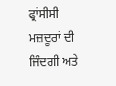ਫ੍ਰਾਂਸੀਸੀ ਮਜ਼ਦੂਰਾਂ ਦੀ ਜਿੰਦਗੀ ਅਤੇ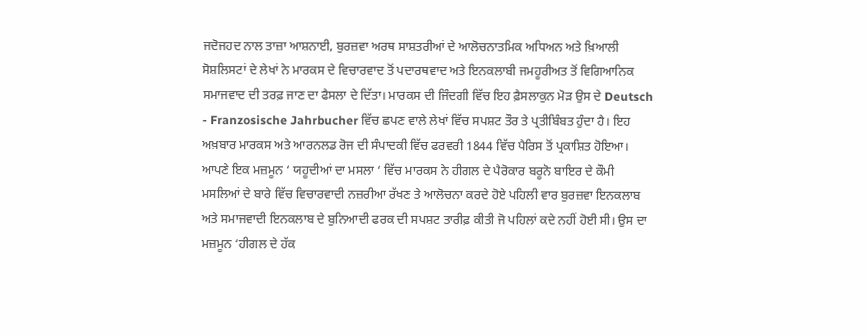ਜਦੋਜਹਦ ਨਾਲ ਤਾਜ਼ਾ ਆਸ਼ਨਾਈ, ਬੁਰਜ਼ਵਾ ਅਰਥ ਸਾਸ਼ਤਰੀਆਂ ਦੇ ਆਲੋਚਨਾਤਮਿਕ ਅਧਿਅਨ ਅਤੇ ਖ਼ਿਆਲੀ ਸੋਸ਼ਲਿਸਟਾਂ ਦੇ ਲੇਖਾਂ ਨੇ ਮਾਰਕਸ ਦੇ ਵਿਚਾਰਵਾਦ ਤੋਂ ਪਦਾਰਥਵਾਦ ਅਤੇ ਇਨਕਲਾਬੀ ਜਮਹੂਰੀਅਤ ਤੋਂ ਵਿਗਿਆਨਿਕ ਸਮਾਜਵਾਦ ਦੀ ਤਰਫ਼ ਜਾਣ ਦਾ ਫੈਸਲਾ ਦੇ ਦਿੱਤਾ। ਮਾਰਕਸ ਦੀ ਜਿੰਦਗੀ ਵਿੱਚ ਇਹ ਫ਼ੈਸਲਾਕੁਨ ਮੋੜ ਉਸ ਦੇ Deutsch - Franzosische Jahrbucher ਵਿੱਚ ਛਪਣ ਵਾਲੇ ਲੇਖਾਂ ਵਿੱਚ ਸਪਸ਼ਟ ਤੌਰ ਤੇ ਪ੍ਰਤੀਬਿੰਬਤ ਹੁੰਦਾ ਹੈ। ਇਹ ਅਖ਼ਬਾਰ ਮਾਰਕਸ ਅਤੇ ਆਰਨਲਡ ਰੋਜ ਦੀ ਸੰਪਾਦਕੀ ਵਿੱਚ ਫਰਵਰੀ 1844 ਵਿੱਚ ਪੈਰਿਸ ਤੋਂ ਪ੍ਰਕਾਸ਼ਿਤ ਹੋਇਆ। ਆਪਣੇ ਇਕ ਮਜ਼ਮੂਨ ‘ ਯਹੂਦੀਆਂ ਦਾ ਮਸਲਾ ‘ ਵਿੱਚ ਮਾਰਕਸ ਨੇ ਹੀਗਲ ਦੇ ਪੈਰੋਕਾਰ ਬਰੂਨੋ ਬਾਇਰ ਦੇ ਕੌਮੀ ਮਸਲਿਆਂ ਦੇ ਬਾਰੇ ਵਿੱਚ ਵਿਚਾਰਵਾਦੀ ਨਜ਼ਰੀਆ ਰੱਖਣ ਤੇ ਆਲੋਚਨਾ ਕਰਦੇ ਹੋਏ ਪਹਿਲੀ ਵਾਰ ਬੁਰਜ਼ਵਾ ਇਨਕਲਾਬ ਅਤੇ ਸਮਾਜਵਾਦੀ ਇਨਕਲਾਬ ਦੇ ਬੁਨਿਆਦੀ ਫਰਕ ਦੀ ਸਪਸ਼ਟ ਤਾਰੀਫ਼ ਕੀਤੀ ਜੋ ਪਹਿਲਾਂ ਕਦੇ ਨਹੀਂ ਹੋਈ ਸੀ। ਉਸ ਦਾ ਮਜ਼ਮੂਨ ‘ਹੀਗਲ ਦੇ ਹੱਕ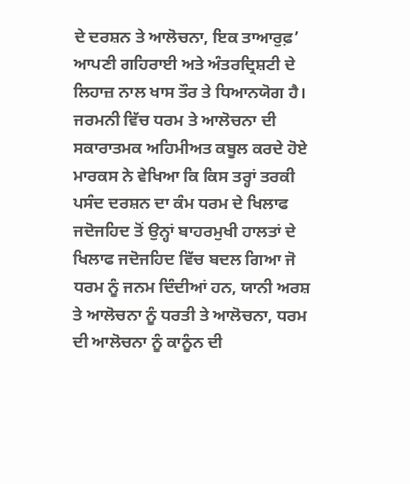ਦੇ ਦਰਸ਼ਨ ਤੇ ਆਲੋਚਨਾ, ਇਕ ਤਾਆਰੁਫ਼’ ਆਪਣੀ ਗਹਿਰਾਈ ਅਤੇ ਅੰਤਰਦ੍ਰਿਸ਼ਟੀ ਦੇ ਲਿਹਾਜ਼ ਨਾਲ ਖਾਸ ਤੌਰ ਤੇ ਧਿਆਨਯੋਗ ਹੈ। ਜਰਮਨੀ ਵਿੱਚ ਧਰਮ ਤੇ ਆਲੋਚਨਾ ਦੀ ਸਕਾਰਾਤਮਕ ਅਹਿਮੀਅਤ ਕਬੂਲ ਕਰਦੇ ਹੋਏ ਮਾਰਕਸ ਨੇ ਵੇਖਿਆ ਕਿ ਕਿਸ ਤਰ੍ਹਾਂ ਤਰਕੀ ਪਸੰਦ ਦਰਸ਼ਨ ਦਾ ਕੰਮ ਧਰਮ ਦੇ ਖਿਲਾਫ ਜਦੋਜਹਿਦ ਤੋਂ ਉਨ੍ਹਾਂ ਬਾਹਰਮੁਖੀ ਹਾਲਤਾਂ ਦੇ ਖਿਲਾਫ ਜਦੋਜਹਿਦ ਵਿੱਚ ਬਦਲ ਗਿਆ ਜੋ ਧਰਮ ਨੂੰ ਜਨਮ ਦਿੰਦੀਆਂ ਹਨ, ਯਾਨੀ ਅਰਸ਼ ਤੇ ਆਲੋਚਨਾ ਨੂੰ ਧਰਤੀ ਤੇ ਆਲੋਚਨਾ, ਧਰਮ ਦੀ ਆਲੋਚਨਾ ਨੂੰ ਕਾਨੂੰਨ ਦੀ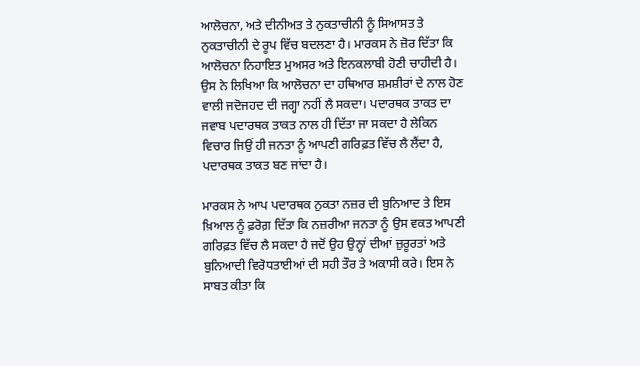ਆਲੋਚਨਾ, ਅਤੇ ਦੀਨੀਅਤ ਤੇ ਨੁਕਤਾਚੀਨੀ ਨੂੰ ਸਿਆਸਤ ਤੇ ਨੁਕਤਾਚੀਨੀ ਦੇ ਰੂਪ ਵਿੱਚ ਬਦਲਣਾ ਹੈ। ਮਾਰਕਸ ਨੇ ਜ਼ੋਰ ਦਿੱਤਾ ਕਿ ਆਲੋਚਨਾ ਨਿਹਾਇਤ ਮੁਅਸਰ ਅਤੇ ਇਨਕਲਾਬੀ ਹੋਣੀ ਚਾਹੀਦੀ ਹੈ। ਉਸ ਨੇ ਲਿਖਿਆ ਕਿ ਆਲੋਚਨਾ ਦਾ ਹਥਿਆਰ ਸ਼ਮਸ਼ੀਰਾਂ ਦੇ ਨਾਲ ਹੋਣ ਵਾਲੀ ਜਦੋਜਹਦ ਦੀ ਜਗ੍ਹਾ ਨਹੀਂ ਲੈ ਸਕਦਾ। ਪਦਾਰਥਕ ਤਾਕਤ ਦਾ ਜਵਾਬ ਪਦਾਰਥਕ ਤਾਕਤ ਨਾਲ ਹੀ ਦਿੱਤਾ ਜਾ ਸਕਦਾ ਹੈ ਲੇਕਿਨ ਵਿਚਾਰ ਜਿਉਂ ਹੀ ਜਨਤਾ ਨੂੰ ਆਪਣੀ ਗਰਿਫ਼ਤ ਵਿੱਚ ਲੈ ਲੈਂਦਾ ਹੈ, ਪਦਾਰਥਕ ਤਾਕਤ ਬਣ ਜਾਂਦਾ ਹੈ।

ਮਾਰਕਸ ਨੇ ਆਪ ਪਦਾਰਥਕ ਨੁਕਤਾ ਨਜ਼ਰ ਦੀ ਬੁਨਿਆਦ ਤੇ ਇਸ ਖ਼ਿਆਲ ਨੂੰ ਫ਼ਰੋਗ਼ ਦਿੱਤਾ ਕਿ ਨਜ਼ਰੀਆ ਜਨਤਾ ਨੂੰ ਉਸ ਵਕਤ ਆਪਣੀ ਗਰਿਫ਼ਤ ਵਿੱਚ ਲੈ ਸਕਦਾ ਹੈ ਜਦੋਂ ਉਹ ਉਨ੍ਹਾਂ ਦੀਆਂ ਜ਼ੁਰੂਰਤਾਂ ਅਤੇ ਬੁਨਿਆਦੀ ਵਿਰੋਧਤਾਈਆਂ ਦੀ ਸਹੀ ਤੌਰ ਤੇ ਅਕਾਸੀ ਕਰੇ। ਇਸ ਨੇ ਸਾਬਤ ਕੀਤਾ ਕਿ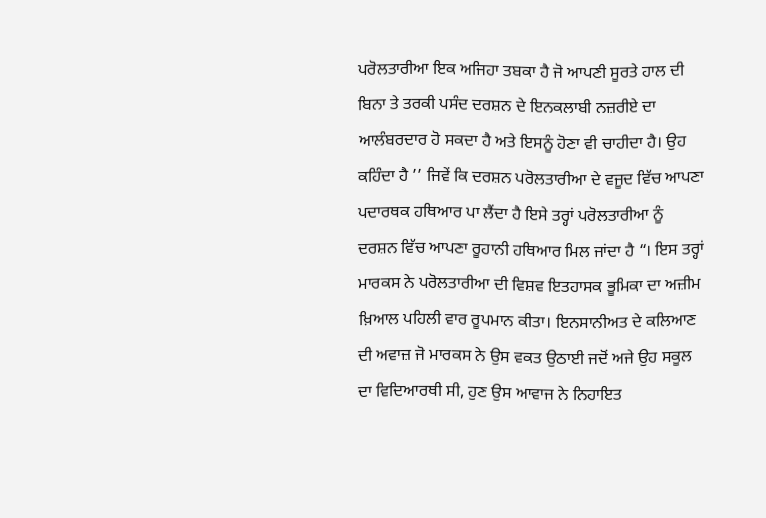ਪਰੋਲਤਾਰੀਆ ਇਕ ਅਜਿਹਾ ਤਬਕਾ ਹੈ ਜੋ ਆਪਣੀ ਸੂਰਤੇ ਹਾਲ ਦੀ ਬਿਨਾ ਤੇ ਤਰਕੀ ਪਸੰਦ ਦਰਸ਼ਨ ਦੇ ਇਨਕਲਾਬੀ ਨਜ਼ਰੀਏ ਦਾ ਆਲੰਬਰਦਾਰ ਹੋ ਸਕਦਾ ਹੈ ਅਤੇ ਇਸਨੂੰ ਹੋਣਾ ਵੀ ਚਾਹੀਦਾ ਹੈ। ਉਹ ਕਹਿੰਦਾ ਹੈ ’’ ਜਿਵੇਂ ਕਿ ਦਰਸ਼ਨ ਪਰੋਲਤਾਰੀਆ ਦੇ ਵਜੂਦ ਵਿੱਚ ਆਪਣਾ ਪਦਾਰਥਕ ਹਥਿਆਰ ਪਾ ਲੈਂਦਾ ਹੈ ਇਸੇ ਤਰ੍ਹਾਂ ਪਰੋਲਤਾਰੀਆ ਨੂੰ ਦਰਸ਼ਨ ਵਿੱਚ ਆਪਣਾ ਰੂਹਾਨੀ ਹਥਿਆਰ ਮਿਲ ਜਾਂਦਾ ਹੈ “। ਇਸ ਤਰ੍ਹਾਂ ਮਾਰਕਸ ਨੇ ਪਰੋਲਤਾਰੀਆ ਦੀ ਵਿਸ਼ਵ ਇਤਹਾਸਕ ਭੂਮਿਕਾ ਦਾ ਅਜ਼ੀਮ ਖ਼ਿਆਲ ਪਹਿਲੀ ਵਾਰ ਰੂਪਮਾਨ ਕੀਤਾ। ਇਨਸਾਨੀਅਤ ਦੇ ਕਲਿਆਣ ਦੀ ਅਵਾਜ਼ ਜੋ ਮਾਰਕਸ ਨੇ ਉਸ ਵਕਤ ਉਠਾਈ ਜਦੋਂ ਅਜੇ ਉਹ ਸਕੂਲ ਦਾ ਵਿਦਿਆਰਥੀ ਸੀ, ਹੁਣ ਉਸ ਆਵਾਜ ਨੇ ਨਿਹਾਇਤ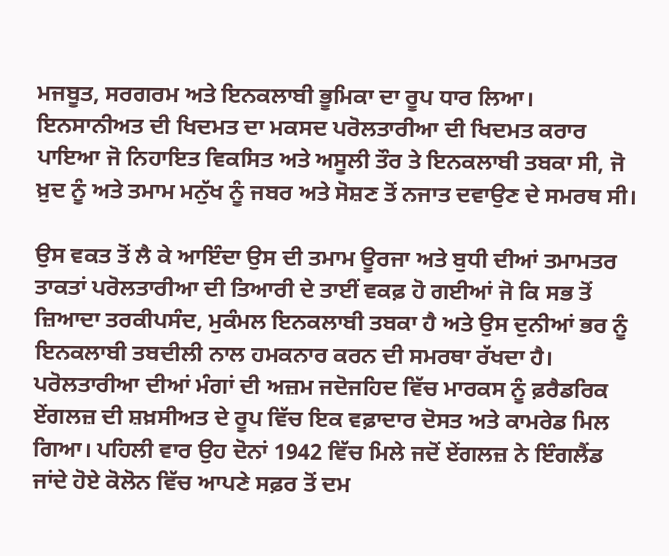ਮਜਬੂਤ, ਸਰਗਰਮ ਅਤੇ ਇਨਕਲਾਬੀ ਭੂਮਿਕਾ ਦਾ ਰੂਪ ਧਾਰ ਲਿਆ। ਇਨਸਾਨੀਅਤ ਦੀ ਖਿਦਮਤ ਦਾ ਮਕਸਦ ਪਰੋਲਤਾਰੀਆ ਦੀ ਖਿਦਮਤ ਕਰਾਰ ਪਾਇਆ ਜੋ ਨਿਹਾਇਤ ਵਿਕਸਿਤ ਅਤੇ ਅਸੂਲੀ ਤੌਰ ਤੇ ਇਨਕਲਾਬੀ ਤਬਕਾ ਸੀ, ਜੋ ਖ਼ੁਦ ਨੂੰ ਅਤੇ ਤਮਾਮ ਮਨੁੱਖ ਨੂੰ ਜਬਰ ਅਤੇ ਸੋਸ਼ਣ ਤੋਂ ਨਜਾਤ ਦਵਾਉਣ ਦੇ ਸਮਰਥ ਸੀ।

ਉਸ ਵਕਤ ਤੋਂ ਲੈ ਕੇ ਆਇੰਦਾ ਉਸ ਦੀ ਤਮਾਮ ਊਰਜਾ ਅਤੇ ਬੁਧੀ ਦੀਆਂ ਤਮਾਮਤਰ ਤਾਕਤਾਂ ਪਰੋਲਤਾਰੀਆ ਦੀ ਤਿਆਰੀ ਦੇ ਤਾਈਂ ਵਕਫ਼ ਹੋ ਗਈਆਂ ਜੋ ਕਿ ਸਭ ਤੋਂ ਜ਼ਿਆਦਾ ਤਰਕੀਪਸੰਦ, ਮੁਕੰਮਲ ਇਨਕਲਾਬੀ ਤਬਕਾ ਹੈ ਅਤੇ ਉਸ ਦੁਨੀਆਂ ਭਰ ਨੂੰ ਇਨਕਲਾਬੀ ਤਬਦੀਲੀ ਨਾਲ ਹਮਕਨਾਰ ਕਰਨ ਦੀ ਸਮਰਥਾ ਰੱਖਦਾ ਹੈ। ਪਰੋਲਤਾਰੀਆ ਦੀਆਂ ਮੰਗਾਂ ਦੀ ਅਜ਼ਮ ਜਦੋਜਹਿਦ ਵਿੱਚ ਮਾਰਕਸ ਨੂੰ ਫ਼ਰੈਡਰਿਕ ਏਂਗਲਜ਼ ਦੀ ਸ਼ਖ਼ਸੀਅਤ ਦੇ ਰੂਪ ਵਿੱਚ ਇਕ ਵਫ਼ਾਦਾਰ ਦੋਸਤ ਅਤੇ ਕਾਮਰੇਡ ਮਿਲ ਗਿਆ। ਪਹਿਲੀ ਵਾਰ ਉਹ ਦੋਨਾਂ 1942 ਵਿੱਚ ਮਿਲੇ ਜਦੋਂ ਏਂਗਲਜ਼ ਨੇ ਇੰਗਲੈਂਡ ਜਾਂਦੇ ਹੋਏ ਕੋਲੋਨ ਵਿੱਚ ਆਪਣੇ ਸਫ਼ਰ ਤੋਂ ਦਮ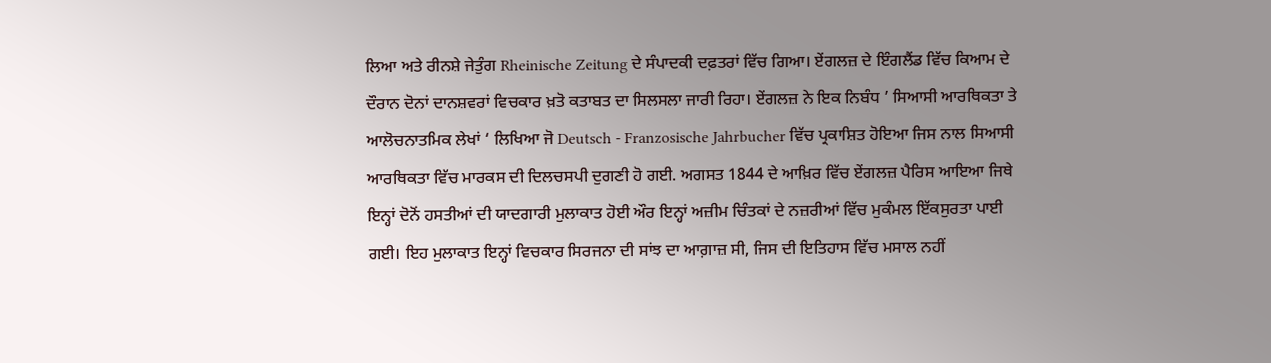ਲਿਆ ਅਤੇ ਰੀਨਸ਼ੇ ਜੇਤੁੰਗ Rheinische Zeitung ਦੇ ਸੰਪਾਦਕੀ ਦਫ਼ਤਰਾਂ ਵਿੱਚ ਗਿਆ। ਏਂਗਲਜ਼ ਦੇ ਇੰਗਲੈਂਡ ਵਿੱਚ ਕਿਆਮ ਦੇ ਦੌਰਾਨ ਦੋਨਾਂ ਦਾਨਸ਼ਵਰਾਂ ਵਿਚਕਾਰ ਖ਼ਤੋ ਕਤਾਬਤ ਦਾ ਸਿਲਸਲਾ ਜਾਰੀ ਰਿਹਾ। ਏਂਗਲਜ਼ ਨੇ ਇਕ ਨਿਬੰਧ ’ ਸਿਆਸੀ ਆਰਥਿਕਤਾ ਤੇ ਆਲੋਚਨਾਤਮਿਕ ਲੇਖਾਂ ‘ ਲਿਖਿਆ ਜੋ Deutsch - Franzosische Jahrbucher ਵਿੱਚ ਪ੍ਰਕਾਸ਼ਿਤ ਹੋਇਆ ਜਿਸ ਨਾਲ ਸਿਆਸੀ ਆਰਥਿਕਤਾ ਵਿੱਚ ਮਾਰਕਸ ਦੀ ਦਿਲਚਸਪੀ ਦੁਗਣੀ ਹੋ ਗਈ. ਅਗਸਤ 1844 ਦੇ ਆਖ਼ਿਰ ਵਿੱਚ ਏਂਗਲਜ਼ ਪੈਰਿਸ ਆਇਆ ਜਿਥੇ ਇਨ੍ਹਾਂ ਦੋਨੋਂ ਹਸਤੀਆਂ ਦੀ ਯਾਦਗਾਰੀ ਮੁਲਾਕਾਤ ਹੋਈ ਔਰ ਇਨ੍ਹਾਂ ਅਜ਼ੀਮ ਚਿੰਤਕਾਂ ਦੇ ਨਜ਼ਰੀਆਂ ਵਿੱਚ ਮੁਕੰਮਲ ਇੱਕਸੁਰਤਾ ਪਾਈ ਗਈ। ਇਹ ਮੁਲਾਕਾਤ ਇਨ੍ਹਾਂ ਵਿਚਕਾਰ ਸਿਰਜਨਾ ਦੀ ਸਾਂਝ ਦਾ ਆਗ਼ਾਜ਼ ਸੀ, ਜਿਸ ਦੀ ਇਤਿਹਾਸ ਵਿੱਚ ਮਸਾਲ ਨਹੀਂ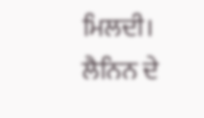ਮਿਲਦੀ। ਲੈਨਿਨ ਦੇ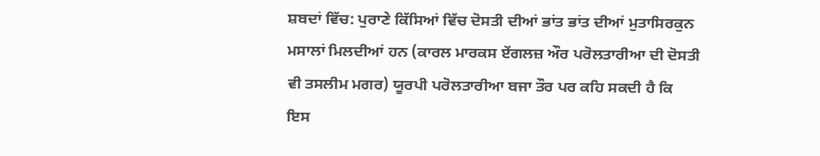ਸ਼ਬਦਾਂ ਵਿੱਚ: ਪੁਰਾਣੇ ਕਿੱਸਿਆਂ ਵਿੱਚ ਦੋਸਤੀ ਦੀਆਂ ਭਾਂਤ ਭਾਂਤ ਦੀਆਂ ਮੁਤਾਸਿਰਕੁਨ ਮਸਾਲਾਂ ਮਿਲਦੀਆਂ ਹਨ (ਕਾਰਲ ਮਾਰਕਸ ਏਂਗਲਜ਼ ਔਰ ਪਰੋਲਤਾਰੀਆ ਦੀ ਦੋਸਤੀ ਵੀ ਤਸਲੀਮ ਮਗਰ) ਯੂਰਪੀ ਪਰੋਲਤਾਰੀਆ ਬਜਾ ਤੌਰ ਪਰ ਕਹਿ ਸਕਦੀ ਹੈ ਕਿ ਇਸ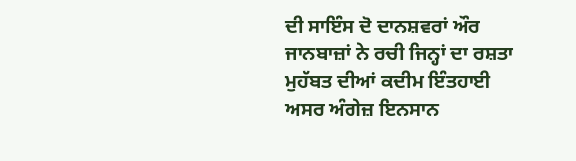ਦੀ ਸਾਇੰਸ ਦੋ ਦਾਨਸ਼ਵਰਾਂ ਔਰ ਜਾਨਬਾਜ਼ਾਂ ਨੇ ਰਚੀ ਜਿਨ੍ਹਾਂ ਦਾ ਰਸ਼ਤਾ ਮੁਹੱਬਤ ਦੀਆਂ ਕਦੀਮ ਇੰਤਹਾਈ ਅਸਰ ਅੰਗੇਜ਼ ਇਨਸਾਨ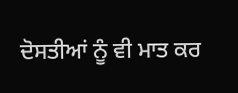ਦੋਸਤੀਆਂ ਨੂੰ ਵੀ ਮਾਤ ਕਰ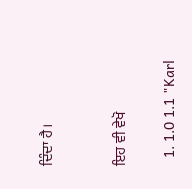ਦਿੰਦਾ ਹੈ।


ਇਹ ਵੀ ਵੇਖੋ

  1. 1.0 1.1 "Karl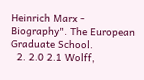Heinrich Marx - Biography". The European Graduate School.
  2. 2.0 2.1 Wolff,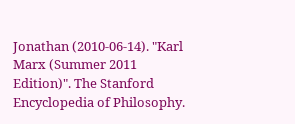Jonathan (2010-06-14). "Karl Marx (Summer 2011 Edition)". The Stanford Encyclopedia of Philosophy.